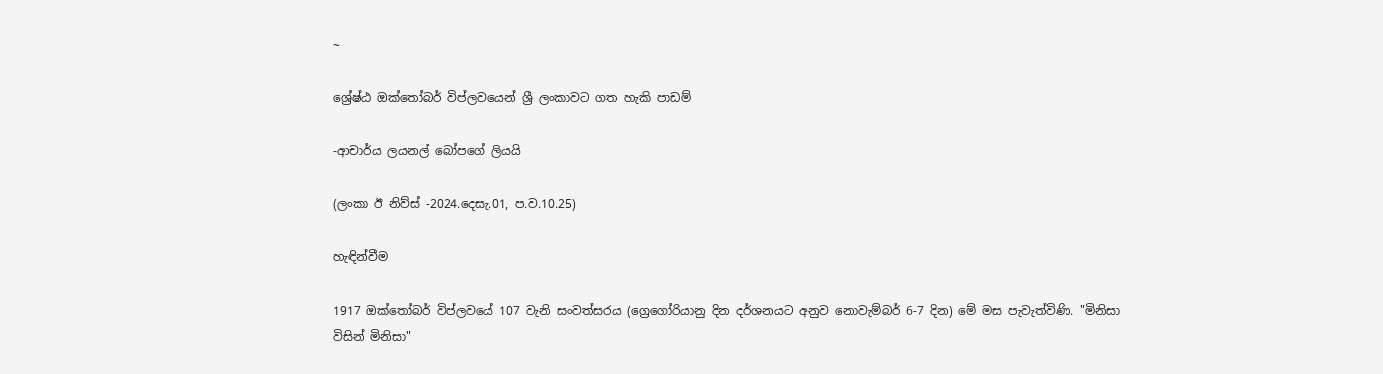~

ශ්‍රේෂ්ඨ ඔක්තෝබර් විප්ලවයෙන් ශ්‍රී ලංකාවට ගත හැකි පාඩම්

-ආචාර්ය ලයනල් බෝපගේ ලියයි

(ලංකා ඊ නිව්ස් -2024.දෙසැ.01, ප.ව.10.25)

හැඳින්වීම

1917 ඔක්තෝබර් විප්ලවයේ 107 වැනි සංවත්සරය (ග්‍රෙගෝරියානු දින දර්ශනයට අනුව නොවැම්බර් 6-7 දින) මේ මස පැවැත්විණි. "මිනිසා විසින් මිනිසා"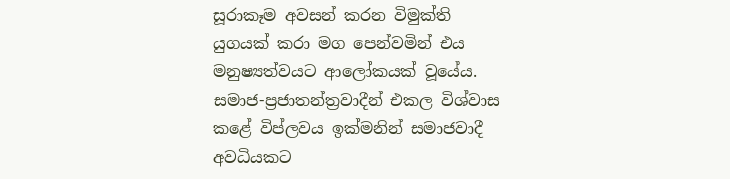සූරාකෑම අවසන් කරන විමුක්ති යුගයක් කරා මග පෙන්වමින් එය මනුෂ්‍යත්වයට ආලෝකයක් වූයේය. සමාජ-ප්‍රජාතන්ත්‍රවාදීන් එකල විශ්වාස කළේ විප්ලවය ඉක්මනින් සමාජවාදී අවධියකට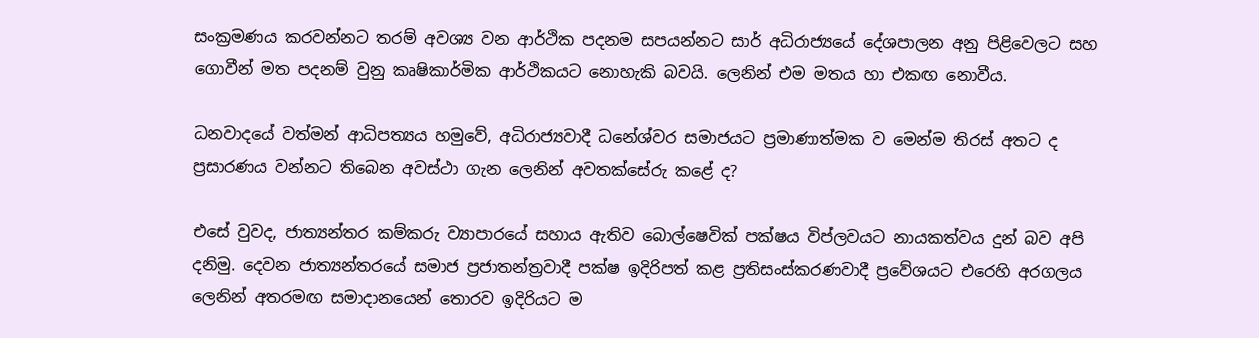සංක්‍රමණය කරවන්නට තරම් අවශ්‍ය වන ආර්ථික පදනම සපයන්නට සාර් අධිරාජ්‍යයේ දේශපාලන අනු පිළිවෙලට සහ ගොවීන් මත පදනම් වුනු කෘෂිකාර්මික ආර්ථිකයට නොහැකි බවයි. ලෙනින් එම මතය හා එකඟ නොවීය.

ධනවාදයේ වත්මන් ආධිපත්‍යය හමුවේ, අධිරාජ්‍යවාදී ධනේශ්වර සමාජයට ප්‍රමාණාත්මක ව මෙන්ම තිරස් අතට ද ප්‍රසාරණය වන්නට තිබෙන අවස්ථා ගැන ලෙනින් අවතක්සේරු කළේ ද?

එසේ වුවද, ජාත්‍යන්තර කම්කරු ව්‍යාපාරයේ සහාය ඇතිව බොල්ෂෙවික් පක්ෂය විප්ලවයට නායකත්වය දුන් බව අපි දනිමු. දෙවන ජාත්‍යන්තරයේ සමාජ ප්‍රජාතන්ත්‍රවාදී පක්ෂ ඉදිරිපත් කළ ප්‍රතිසංස්කරණවාදී ප්‍රවේශයට එරෙහි අරගලය ලෙනින් අතරමඟ සමාදානයෙන් තොරව ඉදිරියට ම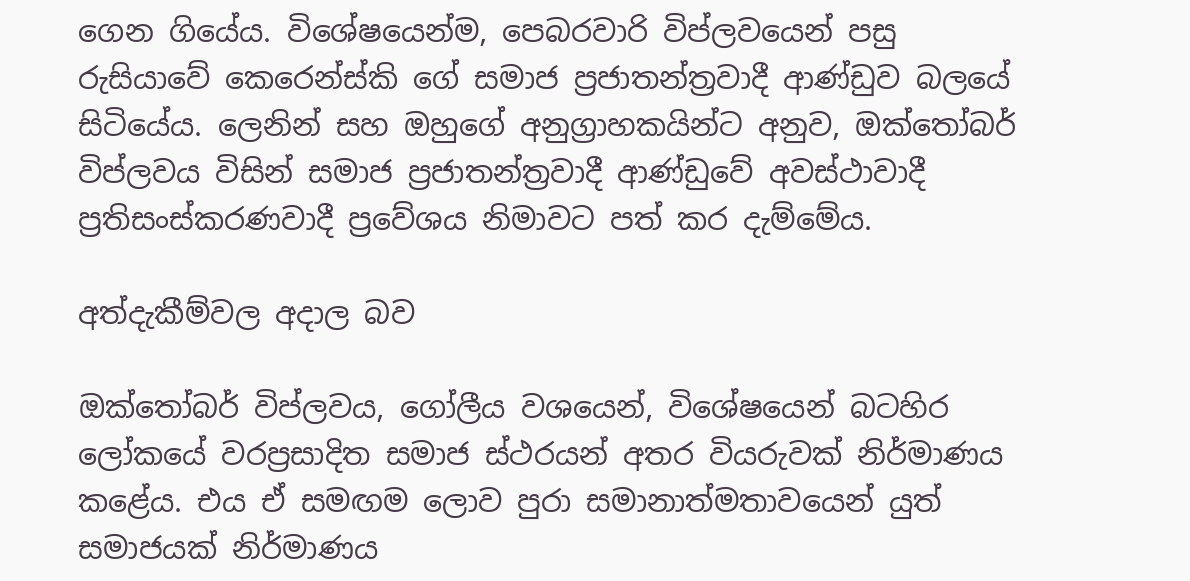ගෙන ගියේය. විශේෂයෙන්ම, පෙබරවාරි විප්ලවයෙන් පසු රුසියාවේ කෙරෙන්ස්කි ගේ සමාජ ප්‍රජාතන්ත්‍රවාදී ආණ්ඩුව බලයේ සිටියේය. ලෙනින් සහ ඔහුගේ අනුග්‍රාහකයින්ට අනුව, ඔක්තෝබර් විප්ලවය විසින් සමාජ ප්‍රජාතන්ත්‍රවාදී ආණ්ඩුවේ අවස්ථාවාදී ප්‍රතිසංස්කරණවාදී ප්‍රවේශය නිමාවට පත් කර දැම්මේය.

අත්දැකීම්වල අදාල බව

ඔක්තෝබර් විප්ලවය, ගෝලීය වශයෙන්, විශේෂයෙන් බටහිර ලෝකයේ වරප්‍රසාදිත සමාජ ස්ථරයන් අතර වියරුවක් නිර්මාණය කළේය. එය ඒ සමඟම ලොව පුරා සමානාත්මතාවයෙන් යුත් සමාජයක් නිර්මාණය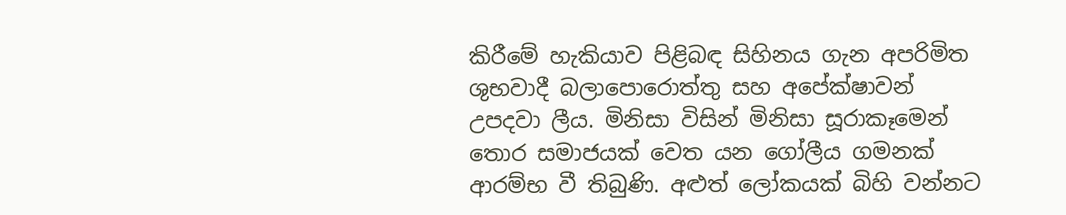කිරීමේ හැකියාව පිළිබඳ සිහිනය ගැන අපරිමිත ශුභවාදී බලාපොරොත්තු සහ අපේක්ෂාවන් උපදවා ලීය. මිනිසා විසින් මිනිසා සූරාකෑමෙන් තොර සමාජයක් වෙත යන ගෝලීය ගමනක් ආරම්භ වී තිබුණි. අළුත් ලෝකයක් බිහි වන්නට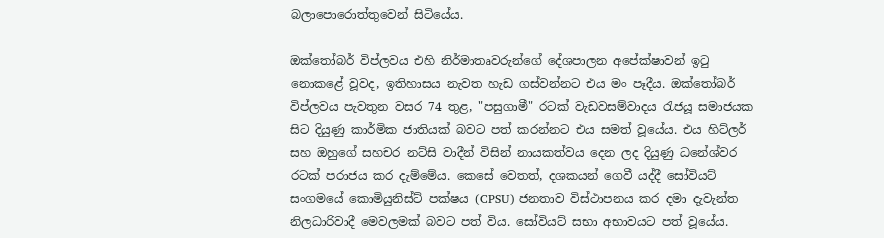බලාපොරොත්තුවෙන් සිටියේය.

ඔක්තෝබර් විප්ලවය එහි නිර්මාතෘවරුන්ගේ දේශපාලන අපේක්ෂාවන් ඉටු නොකළේ වූවද, ඉතිහාසය නැවත හැඩ ගස්වන්නට එය මං පෑදීය. ඔක්තෝබර් විප්ලවය පැවතුන වසර 74 තුළ, "පසුගාමී" රටක් වැඩවසම්වාදය රැජයූ සමාජයක සිට දියුණු කාර්මික ජාතියක් බවට පත් කරන්නට එය සමත් වූයේය. එය හිට්ලර් සහ ඔහුගේ සහචර නට්සි වාදීන් විසින් නායකත්වය දෙන ලද දියුණු ධනේශ්වර රටක් පරාජය කර දැම්මේය. කෙසේ වෙතත්, දශකයන් ගෙවී යද්දී සෝවියට් සංගමයේ කොමියුනිස්ට් පක්ෂය (CPSU) ජනතාව විස්ථාපනය කර දමා දැවැන්ත නිලධාරිවාදී මෙවලමක් බවට පත් විය. සෝවියට් සභා අභාවයට පත් වූයේය.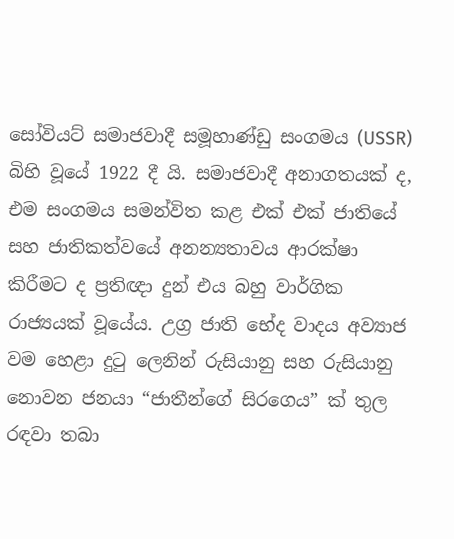සෝවියට් සමාජවාදී සමූහාණ්ඩු සංගමය (USSR) බිහි වූයේ 1922 දී යි. සමාජවාදී අනාගතයක් ද, එම සංගමය සමන්විත කළ එක් එක් ජාතියේ සහ ජාතිකත්වයේ අනන්‍යතාවය ආරක්ෂා කිරීමට ද ප්‍රතිඥා දුන් එය බහු වාර්ගික රාජ්‍යයක් වූයේය. උග්‍ර ජාති භේද වාදය අව්‍යාජ වම හෙළා දුටු ලෙනින් රුසියානු සහ රුසියානු නොවන ජනයා “ජාතීන්ගේ සිරගෙය” ක් තුල රඳවා තබා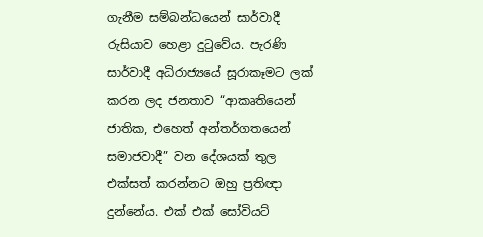ගැනීම සම්බන්ධයෙන් සාර්වාදී රුසියාව හෙළා දුටුවේය. පැරණි සාර්වාදී අධිරාජ්‍යයේ සූරාකෑමට ලක් කරන ලද ජනතාව “ආකෘතියෙන් ජාතික, එහෙත් අන්තර්ගතයෙන් සමාජවාදී” වන දේශයක් තුල එක්සත් කරන්නට ඔහු ප්‍රතිඥා දුන්නේය. එක් එක් සෝවියට්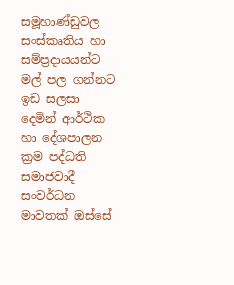සමූහාණ්ඩුවල සංස්කෘතිය හා සම්ප්‍රදායයන්ට මල් පල ගන්නට ඉඩ සලසා දෙමින් ආර්ථික හා දේශපාලන ක්‍රම පද්ධති සමාජවාදී සංවර්ධන මාවතක් ඔස්සේ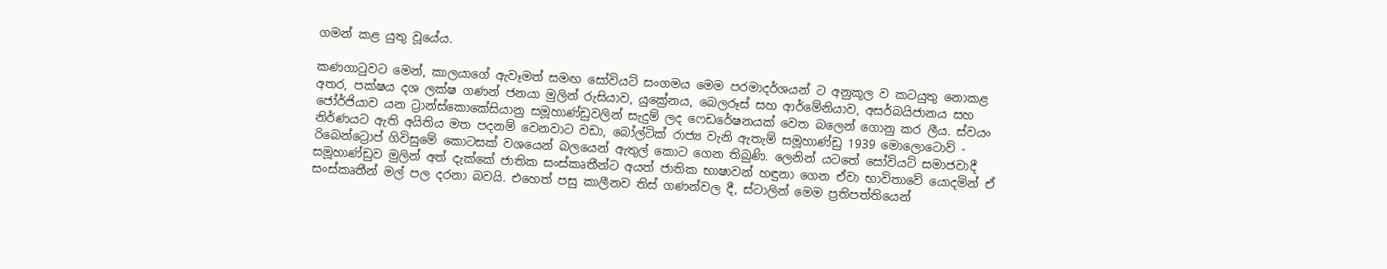ගමන් කළ යුතු වූයේය.

කණගාටුවට මෙන්, කාලයාගේ ඇවෑමත් සමඟ සෝවියට් සංගමය මෙම පරමාදර්ශයන් ට අනුකූල ව කටයුතු නොකළ අතර, පක්ෂය දශ ලක්ෂ ගණන් ජනයා මුලින් රුසියාව, යුක්‍රේනය, බෙලරූස් සහ ආර්මේනියාව, අසර්බයිජානය සහ ජෝර්ජියාව යන ට්‍රාන්ස්කොකේසියානු සමූහාණ්ඩුවලින් සැදුම් ලද ෆෙඩරේෂනයක් වෙත බලෙන් ගොනු කර ලීය. ස්වයං නිර්ණයට ඇති අයිතිය මත පදනම් වෙනවාට වඩා, බෝල්ටික් රාජ්‍ය වැනි ඇතැම් සමූහාණ්ඩු 1939 මොලොටොව් - රිබෙන්ට්‍රොප් ගිවිසුමේ කොටසක් වශයෙන් බලයෙන් ඇතුල් කොට ගෙන තිබුණි. ලෙනින් යටතේ සෝවියට් සමාජවාදී සමූහාණ්ඩුව මුලින් අත් දැක්කේ ජාතික සංස්කෘතීන්ට අයත් ජාතික භාෂාවන් හඳුනා ගෙන ඒවා භාවිතාවේ යොදමින් ඒ සංස්කෘතීන් මල් පල දරනා බවයි. එහෙත් පසු කාලීනව තිස් ගණන්වල දී, ස්ටාලින් මෙම ප්‍රතිපත්තියෙන්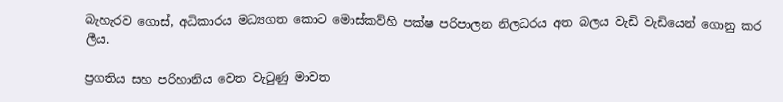බැහැරව ගොස්, අධිකාරය මධ්‍යගත කොට මොස්කව්හි පක්ෂ පරිපාලන නිලධරය අත බලය වැඩි වැඩියෙන් ගොනු කර ලීය.

ප්‍රගතිය සහ පරිහානිය වෙත වැටුණු මාවත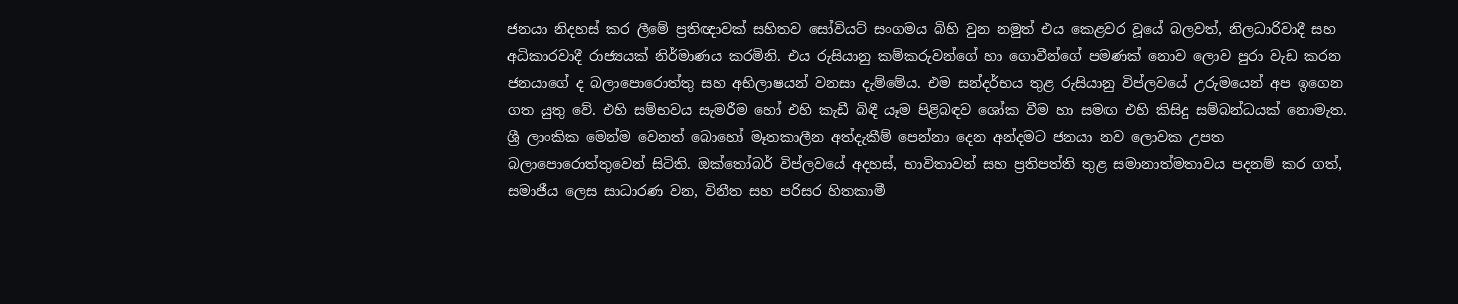ජනයා නිදහස් කර ලීමේ ප්‍රතිඥාවක් සහිතව සෝවියට් සංගමය බිහි වුන නමුත් එය කෙළවර වූයේ බලවත්, නිලධාරිවාදී සහ අධිකාරවාදී රාජ්‍යයක් නිර්මාණය කරමිනි. එය රුසියානු කම්කරුවන්ගේ හා ගොවීන්ගේ පමණක් නොව ලොව පුරා වැඩ කරන ජනයාගේ ද බලාපොරොත්තු සහ අභිලාෂයන් වනසා දැම්මේය. එම සන්දර්භය තුළ රුසියානු විප්ලවයේ උරුමයෙන් අප ඉගෙන ගත යුතු වේ. එහි සම්භවය සැමරීම හෝ එහි කැඩී බිඳී යෑම පිළිබඳව ශෝක වීම හා සමඟ එහි කිසිදු සම්බන්ධයක් නොමැත. ශ්‍රී ලාංකික මෙන්ම වෙනත් බොහෝ මෑතකාලීන අත්දැකීම් පෙන්නා දෙන අන්දමට ජනයා නව ලොවක උපත බලාපොරොත්තුවෙන් සිටිති. ඔක්තෝබර් විප්ලවයේ අදහස්, භාවිතාවන් සහ ප්‍රතිපත්ති තුළ සමානාත්මතාවය පදනම් කර ගත්, සමාජීය ලෙස සාධාරණ වන, විනීත සහ පරිසර හිතකාමී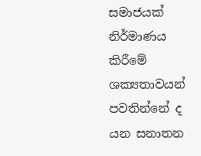සමාජයක් නිර්මාණය කිරීමේ ශක්‍යතාවයන් පවතින්නේ ද යන සනාතන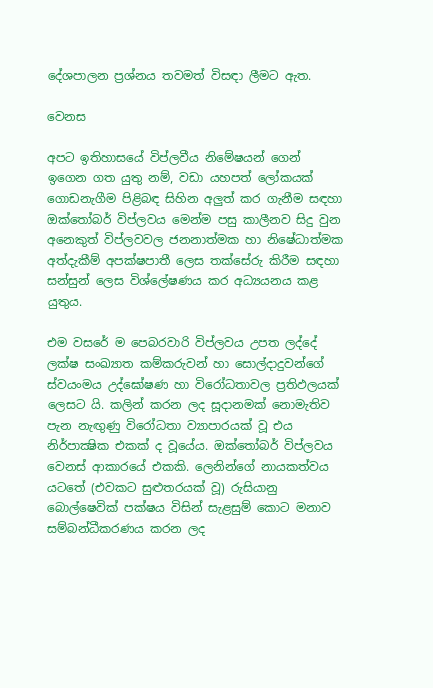දේශපාලන ප්‍රශ්නය තවමත් විසඳා ලීමට ඇත.

වෙනස

අපට ඉතිහාසයේ විප්ලවීය නිමේෂයන් ගෙන් ඉගෙන ගත යුතු නම්, වඩා යහපත් ලෝකයක් ගොඩනැගීම පිළිබඳ සිහින අලුත් කර ගැනීම සඳහා ඔක්තෝබර් විප්ලවය මෙන්ම පසු කාලීනව සිදු වුන අනෙකුත් විප්ලවවල ජනනාත්මක හා නිෂේධාත්මක අත්දැකීම් අපක්ෂපාතී ලෙස තක්සේරු කිරීම සඳහා සන්සුන් ලෙස විශ්ලේෂණය කර අධ්‍යයනය කළ යුතුය.

එම වසරේ ම පෙබරවාරි විප්ලවය උපත ලද්දේ ලක්ෂ සංඛ්‍යාත කම්කරුවන් හා සොල්දාදුවන්ගේ ස්වයංමය උද්ඝෝෂණ හා විරෝධතාවල ප්‍රතිඵලයක් ලෙසට යි. කලින් කරන ලද සූදානමක් නොමැතිව පැන නැඟුණු විරෝධතා ව්‍යාපාරයක් වූ එය නිර්පාක්‍ෂික එකක් ද වූයේය. ඔක්තෝබර් විප්ලවය වෙනස් ආකාරයේ එකකි. ලෙනින්ගේ නායකත්වය යටතේ (එවකට සුළුතරයක් වූ) රුසියානු බොල්ෂෙවික් පක්ෂය විසින් සැළසුම් කොට මනාව සම්බන්ධීකරණය කරන ලද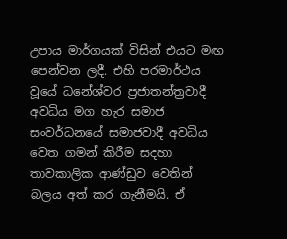උපාය මාර්ගයක් විසින් එයට මඟ පෙන්වන ලදී. එහි පරමාර්ථය වූයේ ධනේශ්වර ප්‍රජාතන්ත්‍රවාදී අවධිය මග හැර සමාජ සංවර්ධනයේ සමාජවාදී අවධිය වෙත ගමන් කිරීම සදහා තාවකාලික ආණ්ඩුව වෙතින් බලය අත් කර ගැනීමයි. ඒ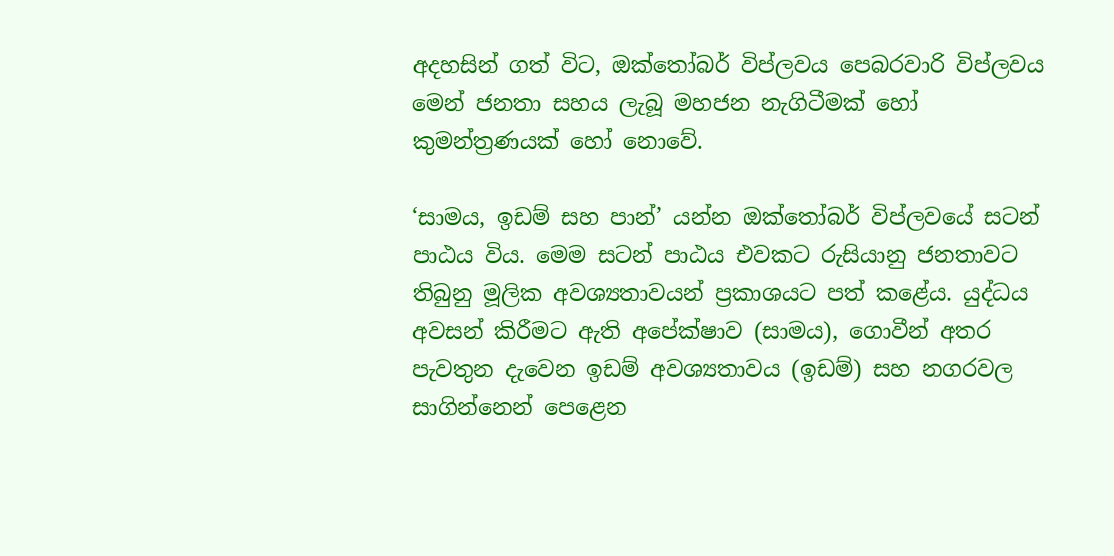අදහසින් ගත් විට, ඔක්තෝබර් විප්ලවය පෙබරවාරි විප්ලවය මෙන් ජනතා සහය ලැබූ මහජන නැගිටීමක් හෝ කුමන්ත්‍රණයක් හෝ නොවේ.

‘සාමය, ඉඩම් සහ පාන්’ යන්න ඔක්තෝබර් විප්ලවයේ සටන් පාඨය විය. මෙම සටන් පාඨය එවකට රුසියානු ජනතාවට තිබුනු මූලික අවශ්‍යතාවයන් ප්‍රකාශයට පත් කළේය. යුද්ධය අවසන් කිරීමට ඇති අපේක්ෂාව (සාමය), ගොවීන් අතර පැවතුන දැවෙන ඉඩම් අවශ්‍යතාවය (ඉඩම්) සහ නගරවල සාගින්නෙන් පෙළෙන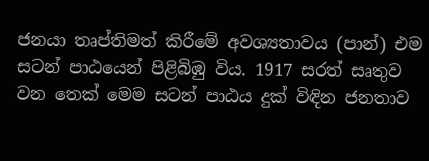ජනයා තෘප්තිමත් කිරීමේ අවශ්‍යතාවය (පාන්) එම සටන් පාඨයෙන් පිළිබිඹු විය. 1917 සරත් සෘතුව වන තෙක් මෙම සටන් පාඨය දුක් විඳින ජනතාව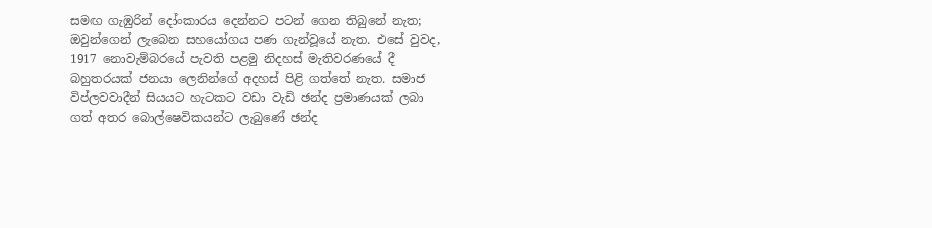සමඟ ගැඹුරින් දෝංකාරය දෙන්නට පටන් ගෙන තිබුනේ නැත; ඔවුන්ගෙන් ලැබෙන සහයෝගය පණ ගැන්වූයේ නැත. එසේ වුවද, 1917 නොවැම්බරයේ පැවති පළමු නිදහස් මැතිවරණයේ දී බහුතරයක් ජනයා ලෙනින්ගේ අදහස් පිළි ගත්තේ නැත. සමාජ විප්ලවවාදීන් සියයට හැටකට වඩා වැඩි ඡන්ද ප්‍රමාණයක් ලබා ගත් අතර බොල්ෂෙවිකයන්ට ලැබුණේ ඡන්ද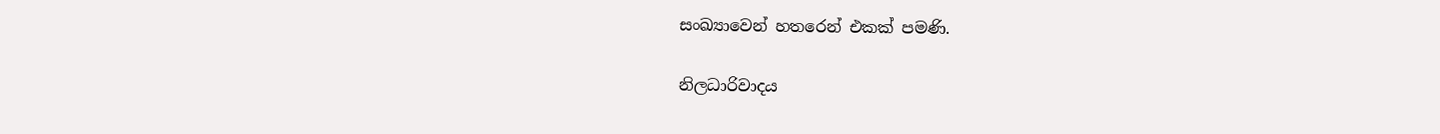සංඛ්‍යාවෙන් හතරෙන් එකක් පමණි.

නිලධාරිවාදය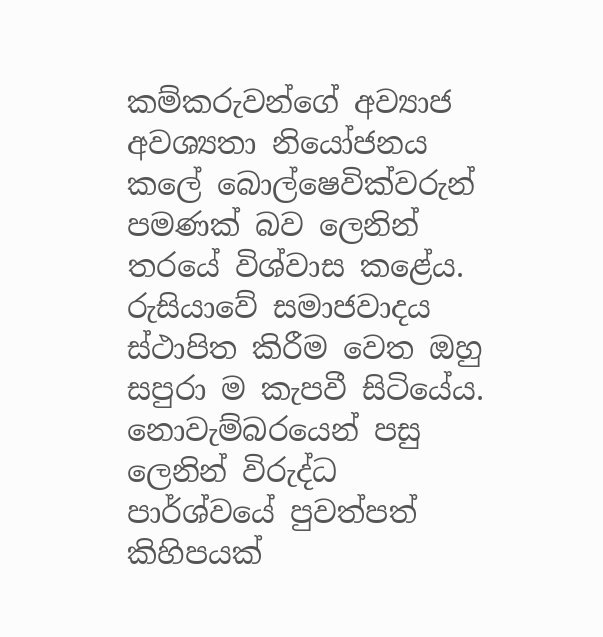කම්කරුවන්ගේ අව්‍යාජ අවශ්‍යතා නියෝජනය කලේ බොල්ෂෙවික්වරුන් පමණක් බව ලෙනින් තරයේ විශ්වාස කළේය. රුසියාවේ සමාජවාදය ස්ථාපිත කිරීම වෙත ඔහු සපුරා ම කැපවී සිටියේය. නොවැම්බරයෙන් පසු ලෙනින් විරුද්ධ පාර්ශ්වයේ පුවත්පත් කිහිපයක්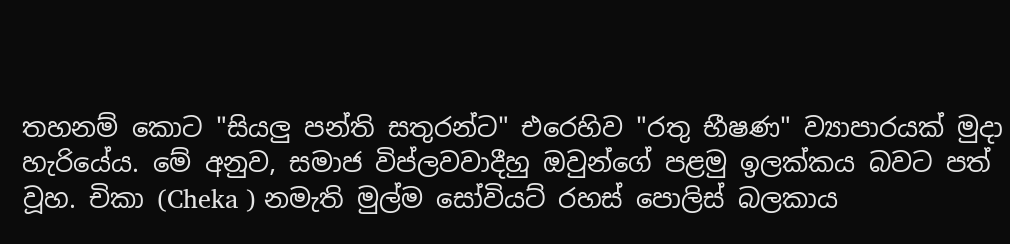තහනම් කොට "සියලු පන්ති සතුරන්ට" එරෙහිව "රතු භීෂණ" ව්‍යාපාරයක් මුදා හැරියේය. මේ අනුව, සමාජ විප්ලවවාදීහු ඔවුන්ගේ පළමු ඉලක්කය බවට පත් වූහ. චිකා (Cheka ) නමැති මුල්ම සෝවියට් රහස් පොලිස් බලකාය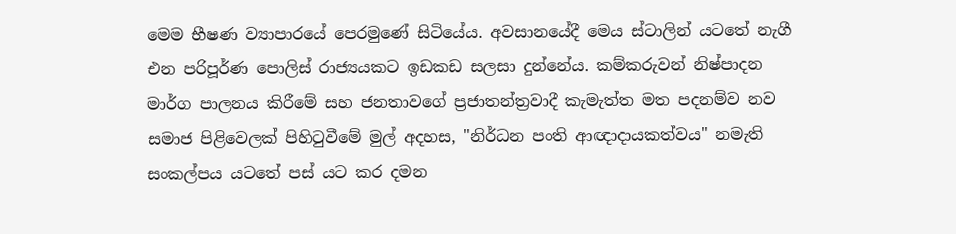මෙම භීෂණ ව්‍යාපාරයේ පෙරමුණේ සිටියේය. අවසාන‌යේදී මෙය ස්ටාලින් යටතේ නැගී එන පරිපූර්ණ පොලිස් රාජ්‍යයකට ඉඩකඩ සලසා දුන්නේය. කම්කරුවන් නිෂ්පාදන මාර්ග පාලනය කිරීමේ සහ ජනතාවගේ ප්‍රජාතන්ත්‍රවාදී කැමැත්ත මත පදනම්ව නව සමාජ පිළිවෙලක් පිහිටුවීමේ මුල් අදහස, "නිර්ධන පංති ආඥාදායකත්වය" නමැති සංකල්පය යටතේ පස් යට කර දමන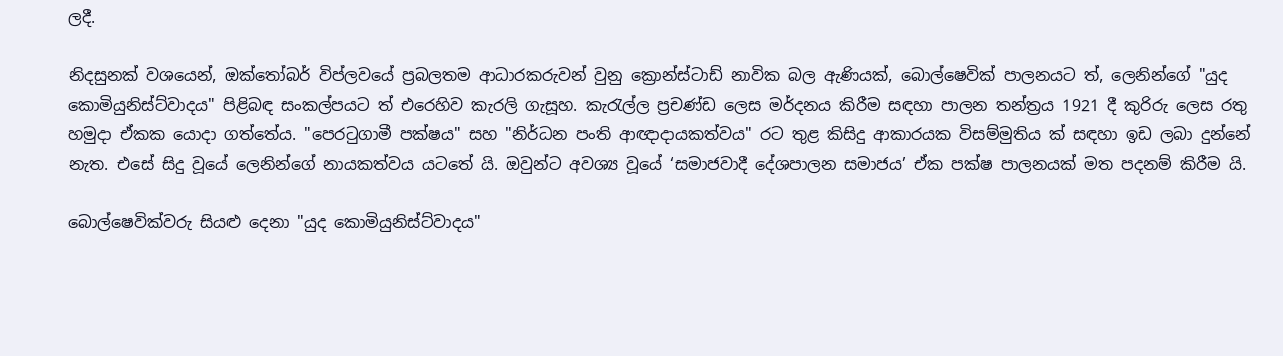ලදී.

නිදසුනක් වශයෙන්, ඔක්තෝබර් විප්ලවයේ ප්‍රබලතම ආධාරකරුවන් වුනු ක්‍රොන්ස්ටාඩ් නාවික බල ඇණියක්, බොල්ෂෙවික් පාලනයට ත්, ලෙනින්ගේ "යුද කොමියුනිස්ට්වාදය" පිළිබඳ සංකල්පයට ත් එරෙහිව කැරලි ගැසූහ. කැරැල්ල ප්‍රචණ්ඩ ලෙස මර්දනය කිරීම සඳහා පාලන තන්ත්‍රය 1921 දී කුරිරු ලෙස රතු හමුදා ඒකක යොදා ගත්තේය. "පෙරටුගාමී පක්ෂය" සහ "නිර්ධන පංති ආඥාදායකත්වය" රට තුළ කිසිදු ආකාරයක විසම්මුතිය ක් සඳහා ඉඩ ලබා දුන්නේ නැත. එසේ සිදු වූයේ ලෙනින්ගේ නායකත්වය යටතේ යි. ඔවුන්ට අවශ්‍ය වූයේ ‘සමාජවාදී දේශපාලන සමාජය’ ඒක පක්ෂ පාලනයක් මත පදනම් කිරීම යි.

බොල්ෂෙවික්වරු සියළු දෙනා "යුද කොමියුනිස්ට්වාදය"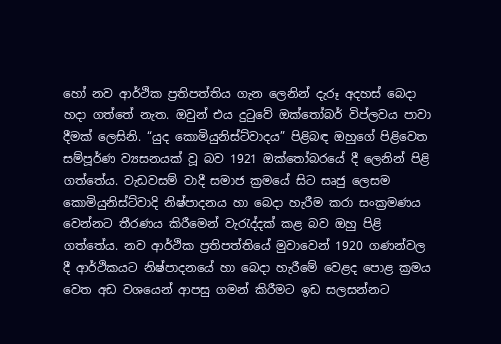හෝ නව ආර්ථික ප්‍රතිපත්තිය ගැන ලෙනින් දැරූ අදහස් බෙදා හදා ගත්තේ නැත. ඔවුන් එය දුටුවේ ඔක්තෝබර් විප්ලවය පාවා දීමක් ලෙසිනි. “යුද කොමියුනිස්ට්වාදය” පිළිබඳ ඔහුගේ පිළිවෙත සම්පූර්ණ ව්‍යසනයක් වූ බව 1921 ඔක්තෝබරයේ දී ලෙනින් පිළි ගත්තේය. වැඩවසම් වාදී සමාජ ක්‍රමයේ සිට සෘජු ලෙසම කොමියුනිස්ට්වාදි නිෂ්පාදනය හා බෙදා හැරීම කරා සංක්‍රමණය වෙන්නට තීරණය කිරීමෙන් වැරැද්දක් කළ බව ඔහු පිළි ගත්තේය. නව ආර්ථික ප්‍රතිපත්තියේ මුවාවෙන් 1920 ගණන්වල දී ආර්ථිකයට නිෂ්පාදනයේ හා බෙදා හැරීමේ වෙළද පොළ ක්‍රමය වෙත අඩ වශයෙන් ආපසු ගමන් කිරීමට ඉඩ සලසන්නට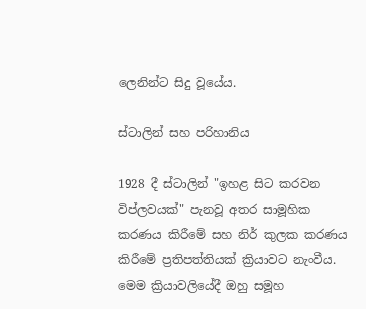ලෙනින්ට සිදු වූයේය.

ස්ටාලින් සහ පරිහානිය

1928 දී ස්ටාලින් "ඉහළ සිට කරවන විප්ලවයක්" පැනවූ අතර සාමූහික කරණය කිරීමේ සහ නිර් කුලක කරණය කිරීමේ ප්‍රතිපත්තියක් ක්‍රියාවට නැංවීය. මෙම ක්‍රියාවලියේදී ඔහු සමූහ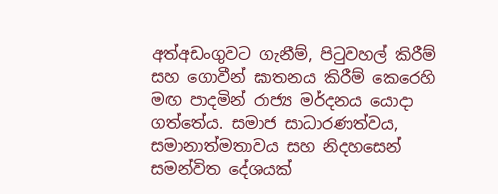අත්අඩංගුවට ගැනීම්, පිටුවහල් කිරීම් සහ ගොවීන් ඝාතනය කිරීම් කෙරෙහි මඟ පාදමින් රාජ්‍ය මර්දනය යොදා ගත්තේය. සමාජ සාධාරණත්වය, සමානාත්මතාවය සහ නිදහසෙන් සමන්විත දේශයක්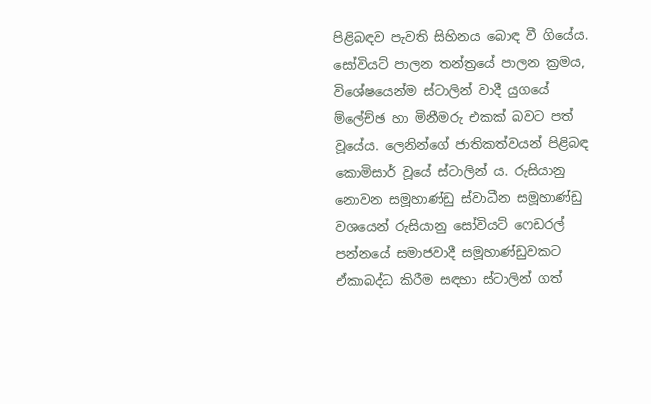පිළිබඳව පැවති සිහිනය බොඳ වී ගියේය. සෝවියට් පාලන තන්ත්‍රයේ පාලන ක්‍රමය, විශේෂයෙන්ම ස්ටාලින් වාදී යුගයේ ම්ලේච්ඡ හා මිනීමරු එකක් බවට පත් වූයේය. ලෙනින්ගේ ජාතිකත්වයන් පිළිබඳ කොමිසාර් වූයේ ස්ටාලින් ය. රුසියානු නොවන සමූහාණ්ඩු ස්වාධීන සමූහාණ්ඩු වශයෙන් රුසියානු සෝවියට් ෆෙඩරල් පන්නයේ සමාජවාදී සමූහාණ්ඩුවකට ඒකාබද්ධ කිරීම සඳහා ස්ටාලින් ගත්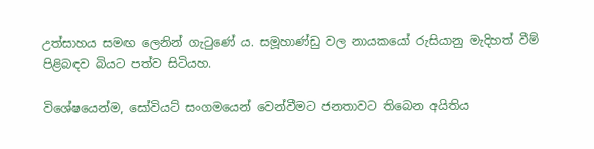උත්සාහය සමඟ ලෙනින් ගැටුණේ ය. සමූහාණ්ඩු වල නායකයෝ රුසියානු මැදිහත් වීම් පිළිබඳව බියට පත්ව සිටියහ.

විශේෂයෙන්ම, සෝවියට් සංගමයෙන් වෙන්වීමට ජනතාවට තිබෙන අයිතිය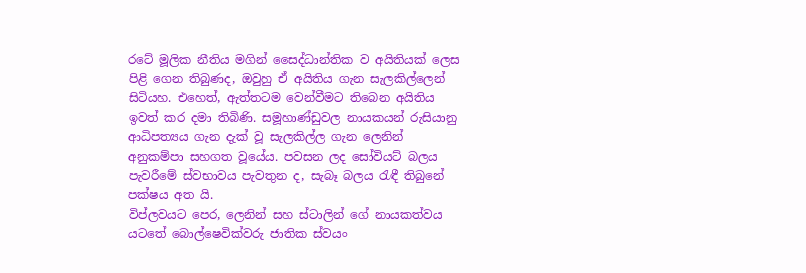රටේ මූලික නීතිය මගින් සෛද්ධාන්තික ව අයිතියක් ලෙස පිළි ගෙන තිබුණද, ඔවුහු ඒ අයිතිය ගැන සැලකිල්ලෙන් සිටියහ. එහෙත්, ඇත්තටම වෙන්වීමට තිබෙන අයිතිය ඉවත් කර දමා තිබිණි. සමූහාණ්ඩුවල නායකයන් රුසියානු ආධිපත්‍යය ගැන දැක් වූ සැලකිල්ල ගැන ලෙනින් අනුකම්පා සහගත වූයේය. පවසන ලද සෝවියට් බලය පැවරීමේ ස්වභාවය පැවතුන ද, සැබෑ බලය රැඳී තිබුනේ පක්ෂය අත යි.
විප්ලවයට පෙර, ලෙනින් සහ ස්ටාලින් ගේ නායකත්වය යටතේ බොල්ෂෙවික්වරු ජාතික ස්වයං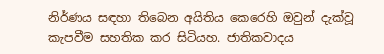නිර්ණය සඳහා තිබෙන අයිතිය කෙරෙහි ඔවුන් දැක්වූ කැපවීම සහතික කර සිටියහ. ජාතිකවාදය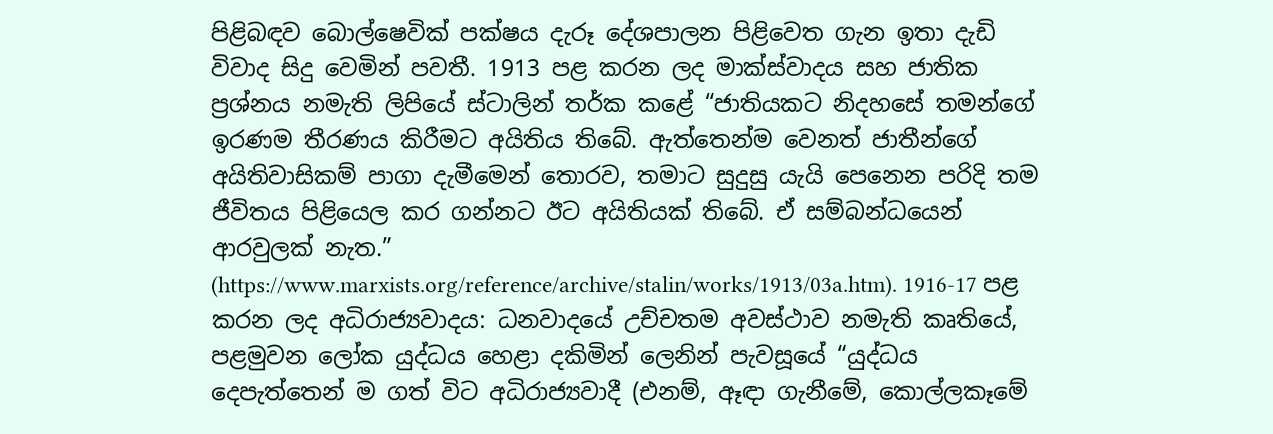පිළිබඳව බොල්ෂෙවික් පක්ෂය දැරූ දේශපාලන පිළිවෙත ගැන ඉතා දැඩි විවාද සිදු වෙමින් පවතී. 1913 පළ කරන ලද මාක්ස්වාදය සහ ජාතික ප්‍රශ්නය නමැති ලිපියේ ස්ටාලින් තර්ක කළේ “ජාතියකට නිදහසේ තමන්ගේ ඉරණම තීරණය කිරීමට අයිතිය තිබේ. ඇත්තෙන්ම වෙනත් ජාතීන්ගේ අයිතිවාසිකම් පාගා දැමීමෙන් තොරව, තමාට සුදුසු යැයි පෙනෙන පරිදි තම ජීවිතය පිළියෙල කර ගන්නට ඊට අයිතියක් තිබේ. ඒ සම්බන්ධයෙන් ආරවුලක් නැත.”
(https://www.marxists.org/reference/archive/stalin/works/1913/03a.htm). 1916-17 පළ කරන ලද අධිරාජ්‍යවාදය: ධනවාදයේ උච්චතම අවස්ථාව නමැති කෘතියේ, පළමුවන ලෝක යුද්ධය හෙළා දකිමින් ලෙනින් පැවසූයේ “යුද්ධය දෙපැත්තෙන් ම ගත් විට අධිරාජ්‍යවාදී (එනම්, ඈඳා ගැනීමේ, කොල්ලකෑමේ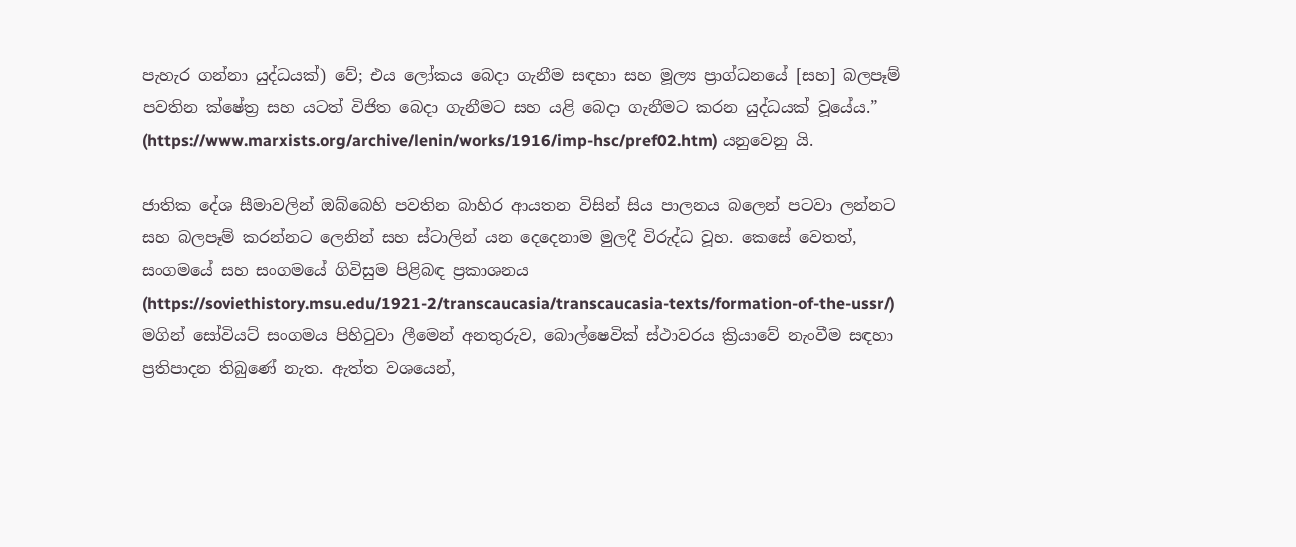පැහැර ගන්නා යුද්ධයක්) වේ; එය ලෝකය බෙදා ගැනීම සඳහා සහ මූල්‍ය ප්‍රාග්ධනයේ [සහ] බලපෑම් පවතින ක්ෂේත්‍ර සහ යටත් විජිත බෙදා ගැනීමට සහ යළි බෙදා ගැනීමට කරන යුද්ධයක් වූයේය.” (https://www.marxists.org/archive/lenin/works/1916/imp-hsc/pref02.htm) යනුවෙනු යි.

ජාතික දේශ සීමාවලින් ඔබ්බෙහි පවතින බාහිර ආයතන විසින් සිය පාලනය බලෙන් පටවා ලන්නට සහ බලපෑම් කරන්නට ලෙනින් සහ ස්ටාලින් යන දෙදෙනාම මුලදී විරුද්ධ වූහ. කෙසේ වෙතත්, සංගමයේ සහ සංගමයේ ගිවිසුම පිළිබඳ ප්‍රකාශනය (https://soviethistory.msu.edu/1921-2/transcaucasia/transcaucasia-texts/formation-of-the-ussr/) මගින් සෝවියට් සංගමය පිහිටුවා ලීමෙන් අනතුරුව, බොල්ෂෙවික් ස්ථාවරය ක්‍රියාවේ නැංවීම සඳහා ප්‍රතිපාදන තිබුණේ නැත. ඇත්ත වශයෙන්,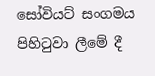සෝවියට් සංගමය පිහිටුවා ලීමේ දී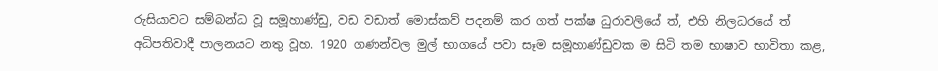රුසියාවට සම්බන්ධ වූ සමූහාණ්ඩු, වඩ වඩාත් මොස්කව් පදනම් කර ගත් පක්ෂ ධුරාවලියේ ත්, එහි නිලධරයේ ත් අධිපතිවාදී පාලනයට නතු වූහ. 1920 ගණන්වල මුල් භාගයේ පවා සෑම සමූහාණ්ඩුවක ම සිටි තම භාෂාව භාවිතා කළ,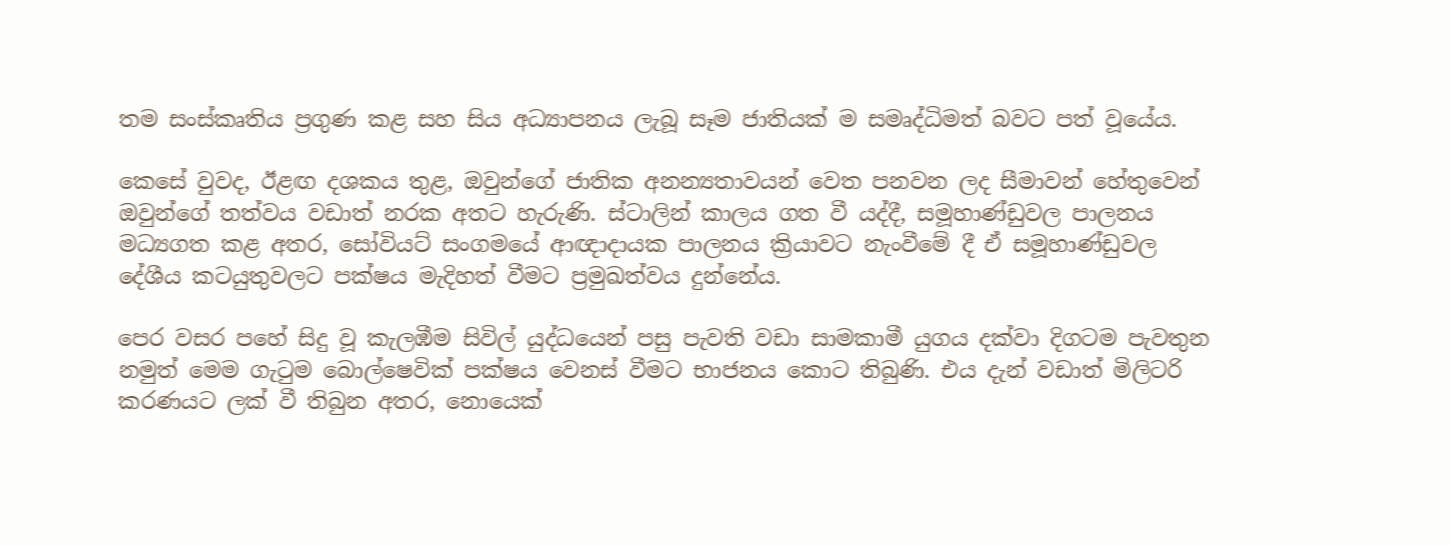තම සංස්කෘතිය ප්‍රගුණ කළ සහ සිය අධ්‍යාපනය ලැබූ සෑම ජාතියක් ම සමෘද්ධිමත් බවට පත් වූයේය.

කෙසේ වුවද, ඊළඟ දශකය තුළ, ඔවුන්ගේ ජාතික අනන්‍යතාවයන් වෙත පනවන ලද සීමාවන් හේතුවෙන් ඔවුන්ගේ තත්වය වඩාත් නරක අතට හැරුණි. ස්ටාලින් කාලය ගත වී යද්දී, සමූහාණ්ඩුවල පාලනය මධ්‍යගත කළ අතර, සෝවියට් සංගමයේ ආඥාදායක පාලනය ක්‍රියාවට නැංවීමේ දී ඒ සමූහාණ්ඩුවල දේශීය කටයුතුවලට පක්ෂය මැදිහත් වීමට ප්‍රමුඛත්වය දුන්නේය.

පෙර වසර පහේ සිදු වූ කැලඹීම සිවිල් යුද්ධයෙන් පසු පැවති වඩා සාමකාමී යුගය දක්වා දිගටම පැවතුන නමුත් මෙම ගැටුම බොල්ෂෙවික් පක්ෂය වෙනස් වීමට භාජනය කොට තිබුණි. එය දැන් වඩාත් මිලිටරි කරණයට ලක් වී තිබුන අතර, නොයෙක්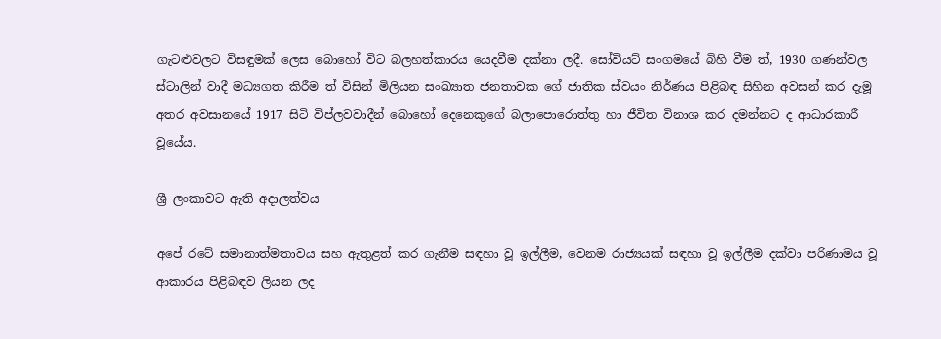ගැට‍ළුවලට විසඳුමක් ලෙස බොහෝ විට බලහත්කාරය යෙදවීම දක්නා ලදී. සෝවියට් සංගමයේ බිහි වීම ත්, 1930 ගණන්වල ස්ටාලින් වාදී මධ්‍යගත කිරීම ත් විසින් මිලියන සංඛ්‍යාත ජනතාවක ගේ ජාතික ස්වයං නිර්ණය පිළිබඳ සිහින අවසන් කර දැමූ අතර අවසානයේ 1917 සිටි විප්ලවවාදීන් බොහෝ දෙනෙකුගේ බලාපොරොත්තු හා ජීවිත විනාශ කර දමන්නට ද ආධාරකාරී වූයේය.

ශ්‍රී ලංකාවට ඇති අදාලත්වය

අපේ රටේ සමානාත්මතාවය සහ ඇතුළත් කර ගැනීම සඳහා වූ ඉල්ලීම, වෙනම රාජ්‍යයක් සඳහා වූ ඉල්ලීම දක්වා පරිණාමය වූ ආකාරය පිළිබඳව ලියන ලද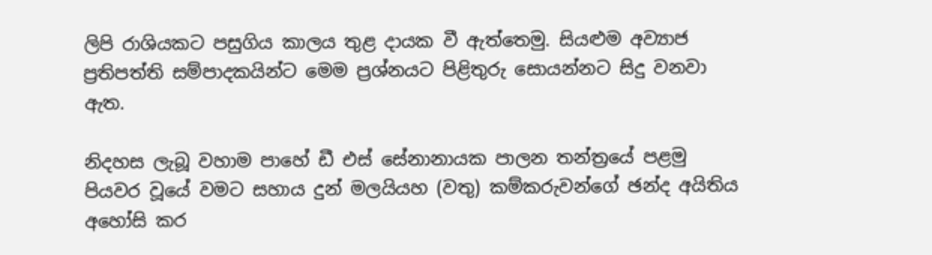ලිපි රාශියකට පසුගිය කාලය තුළ දායක වී ඇත්තෙමු. සියළුම අව්‍යාජ ප්‍රතිපත්ති සම්පාදකයින්ට මෙම ප්‍රශ්නයට පිළිතුරු සොයන්නට සිදු වනවා ඇත.

නිදහස ලැබූ වහාම පාහේ ඩී එස් සේනානායක පාලන තන්ත්‍රයේ පළමු පියවර වූයේ වමට සහාය දුන් මලයියහ (වතු) කම්කරුවන්ගේ ඡන්ද අයිතිය අහෝසි කර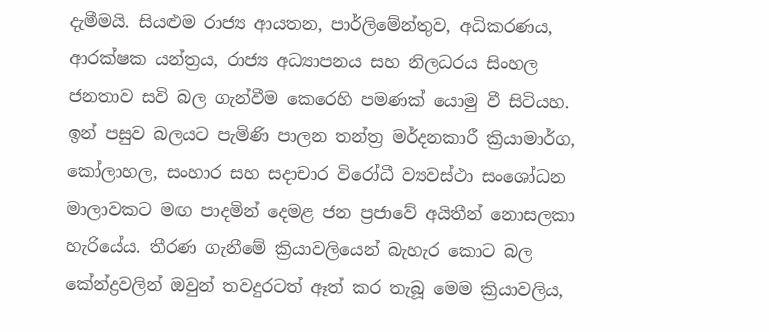දැමීමයි. සියළුම රාජ්‍ය ආයතන, පාර්ලිමේන්තුව, අධිකරණය, ආරක්ෂක යන්ත්‍රය, රාජ්‍ය අධ්‍යාපනය සහ නිලධරය සිංහල ජනතාව සවි බල ගැන්වීම කෙරෙහි පමණක් යොමු වී සිටියහ. ඉන් පසුව බලයට පැමිණි පාලන තන්ත්‍ර මර්දනකාරී ක්‍රියාමාර්ග, කෝලාහල, සංහාර සහ සදාචාර විරෝධී ව්‍යවස්ථා සංශෝධන මාලාවකට මඟ පාදමින් දෙමළ ජන ප්‍රජාවේ අයිතීන් නොසලකා හැරියේය. තීරණ ගැනීමේ ක්‍රියාවලියෙන් බැහැර කොට බල කේන්ද්‍රවලින් ඔවුන් තවදුරටත් ඈත් කර තැබූ මෙම ක්‍රියාවලිය,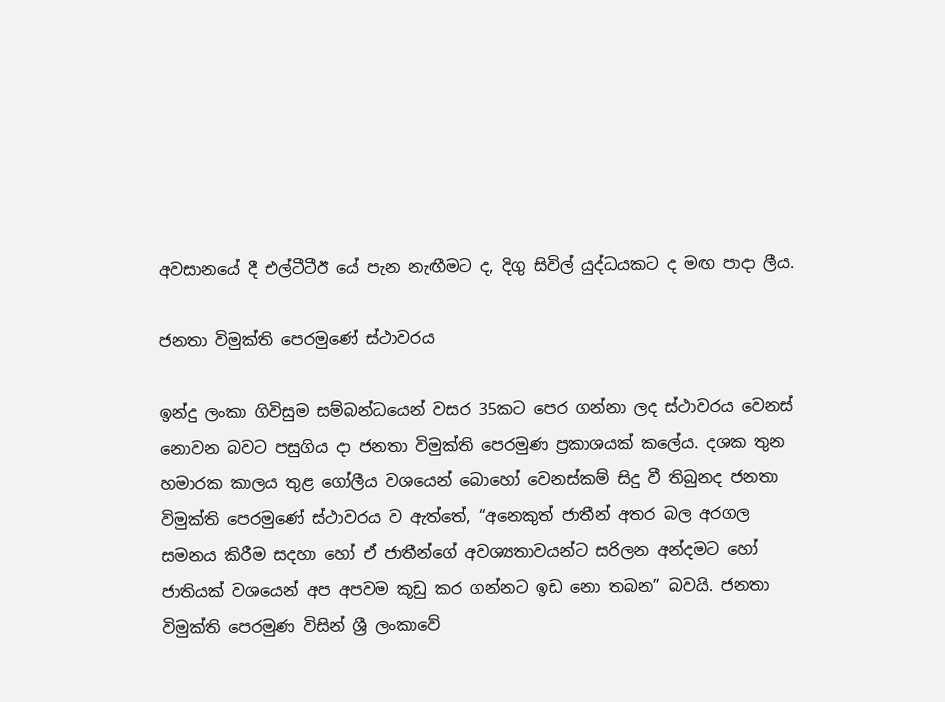අවසානයේ දී එල්ටීටීඊ යේ පැන නැඟීමට ද, දිගු සිවිල් යුද්ධයකට ද මඟ පාදා ලීය.

ජනතා විමුක්ති පෙරමුණේ ස්ථාවරය

ඉන්දු ලංකා ගිවිසුම සම්බන්ධයෙන් වසර 35කට පෙර ගන්නා ලද ස්ථාවරය වෙනස් නොවන බවට පසුගිය දා ජනතා විමුක්ති පෙරමුණ ප්‍රකාශයක් කලේය. දශක තුන හමාරක කාලය තුළ ගෝලීය වශයෙන් බොහෝ වෙනස්කම් සිදු වී තිබුනද ජනතා විමුක්ති පෙරමුණේ ස්ථාවරය ව ඇත්තේ, “අනෙකුත් ජාතීන් අතර බල අරගල සමනය කිරීම සදහා හෝ ඒ ජාතීන්ගේ අවශ්‍යතාවයන්ට සරිලන අන්දමට හෝ ජාතියක් වශයෙන් අප අපවම කූඩු කර ගන්නට ඉඩ නො තබන” බවයි. ජනතා විමුක්ති පෙරමුණ විසින් ශ්‍රී ලංකාවේ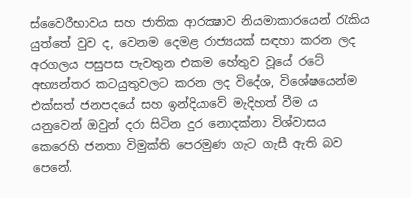ස්වෛරීභාවය සහ ජාතික ආරක්‍ෂාව නියමාකාරයෙන් රැකිය යුත්තේ වුව ද, වෙනම දෙමළ රාජ්‍යයක් සඳහා කරන ලද අරගලය පසුපස පැවතුන එකම හේතුව වූයේ රටේ අභ්‍යන්තර කටයුතුවලට කරන ලද විදේශ, විශේෂයෙන්ම එක්සත් ජනපදයේ සහ ඉන්දියාවේ මැදිහත් වීම ය යනුවෙන් ඔවුන් දරා සිටින දුර නොදක්නා විශ්වාසය කෙරෙහි ජනතා විමුක්ති පෙරමුණ ගැට ගැසී ඇති බව පෙනේ.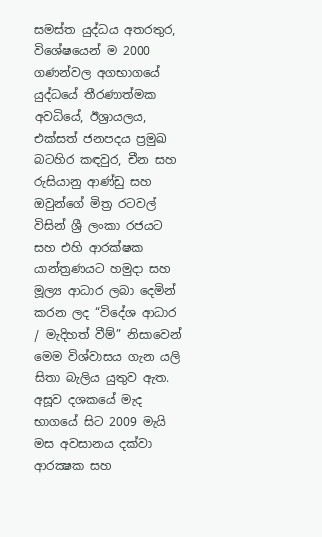සමස්ත යුද්ධය අතරතුර, විශේෂයෙන් ම 2000 ගණන්වල අගභාගයේ යුද්ධයේ තීරණාත්මක අවධියේ, ඊශ්‍රායලය, එක්සත් ජනපදය ප්‍රමුඛ බටහිර කඳවුර, චීන සහ රුසියානු ආණ්ඩු සහ ඔවුන්ගේ මිත්‍ර රටවල් විසින් ශ්‍රී ලංකා රජයට සහ එහි ආරක්ෂක යාන්ත්‍රණයට හමුදා සහ මූල්‍ය ආධාර ලබා දෙමින් කරන ලද “විදේශ ආධාර / මැදිහත් වීම්” නිසාවෙන් මෙම විශ්වාසය ගැන යලි සිතා බැලිය යුතුව ඇත. අසූව දශකයේ මැද භාගයේ සිට 2009 මැයි මස අවසානය දක්වා ආරක්‍ෂක සහ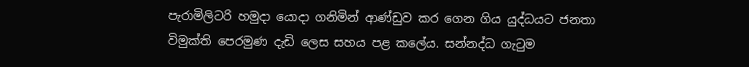පැරාමිලිටරි හමුදා යොදා ගනිමින් ආණ්ඩුව කර ගෙන ගිය යුද්ධයට ජනතා විමුක්ති පෙරමුණ දැඩි ලෙස සහය පළ කලේය. සන්නද්ධ ගැටුම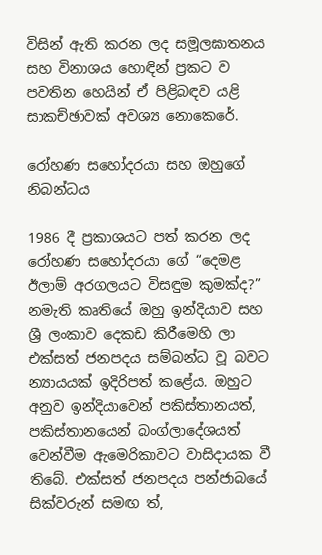විසින් ඇති කරන ලද සමූලඝාතනය සහ විනාශය හොඳින් ප්‍රකට ව පවතින හෙයින් ඒ පිළිබඳව යළි සාකච්ඡාවක් අවශ්‍ය නොකෙරේ.

රෝහණ සහෝදරයා සහ ඔහුගේ නිබන්ධය

1986 දී ප්‍රකාශයට පත් කරන ලද රෝහණ සහෝදරයා ගේ “දෙමළ ඊලාම් අරගලයට විසඳුම කුමක්ද?” නමැති කෘතියේ ඔහු ඉන්දියාව සහ ශ්‍රී ලංකාව දෙකඩ කිරීමෙහි ලා එක්සත් ජනපදය සම්බන්ධ වූ බවට න්‍යායයක් ඉදිරිපත් කළේය. ඔහුට අනුව ඉන්දියාවෙන් පකිස්තානයත්, පකිස්තානයෙන් බංග්ලාදේශයත් වෙන්වීම ඇමෙරිකාවට වාසිදායක වී තිබේ. එක්සත් ජනපදය පන්ජාබයේ සික්වරුන් සමඟ ත්,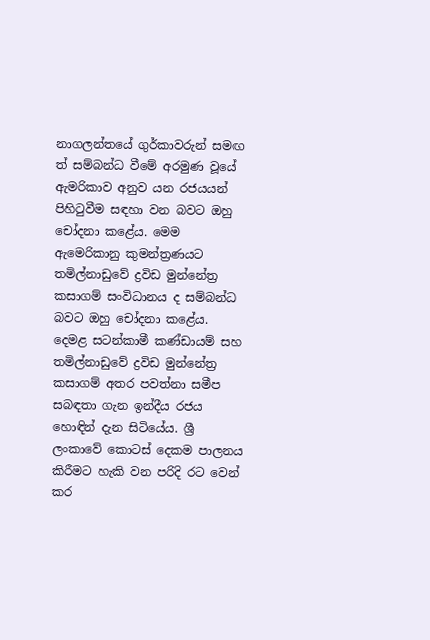නාගලන්තයේ ගුර්කාවරුන් සමඟ ත් සම්බන්ධ වීමේ අරමුණ වූයේ ඇමරිකාව අනුව යන රජයයන් පිහිටුවීම සඳහා වන බවට ඔහු චෝදනා කළේය. මෙම ඇමෙරිකානු කුමන්ත්‍රණයට තමිල්නාඩුවේ ද්‍රවිඩ මුන්නේත්‍ර කසාගම් සංවිධානය ද සම්බන්ධ බවට ඔහු චෝදනා කළේය. දෙමළ සටන්කාමී කණ්ඩායම් සහ තමිල්නාඩුවේ ද්‍රවිඩ මුන්නේත්‍ර කසාගම් අතර පවත්නා සමීප සබඳතා ගැන ඉන්දීය රජය හොඳින් දැන සිටියේය. ශ්‍රී ලංකාවේ කොටස් දෙකම පාලනය කිරීමට හැකි වන පරිදි රට වෙන් කර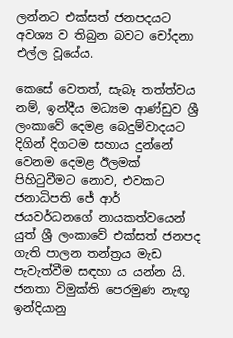ලන්නට එක්සත් ජනපදයට අවශ්‍ය ව තිබුන බවට චෝදනා එල්ල වූයේය.

කෙසේ වෙතත්, සැබෑ තත්ත්වය නම්, ඉන්දීය මධ්‍යම ආණ්ඩුව ශ්‍රී ලංකාවේ දෙමළ බෙදුම්වාදයට දිගින් දිගටම සහාය දුන්නේ වෙනම දෙමළ ඊලමක් පිහිටුවීමට නොව, එවකට ජනාධිපති ජේ ආර් ජයවර්ධනගේ නායකත්වයෙන් යුත් ශ්‍රී ලංකාවේ එක්සත් ජනපද ගැති පාලන තන්ත්‍රය මැඩ පැවැත්වීම සඳහා ය යන්න යි. ජනතා විමුක්ති පෙරමුණ නැඟූ ඉන්දියානු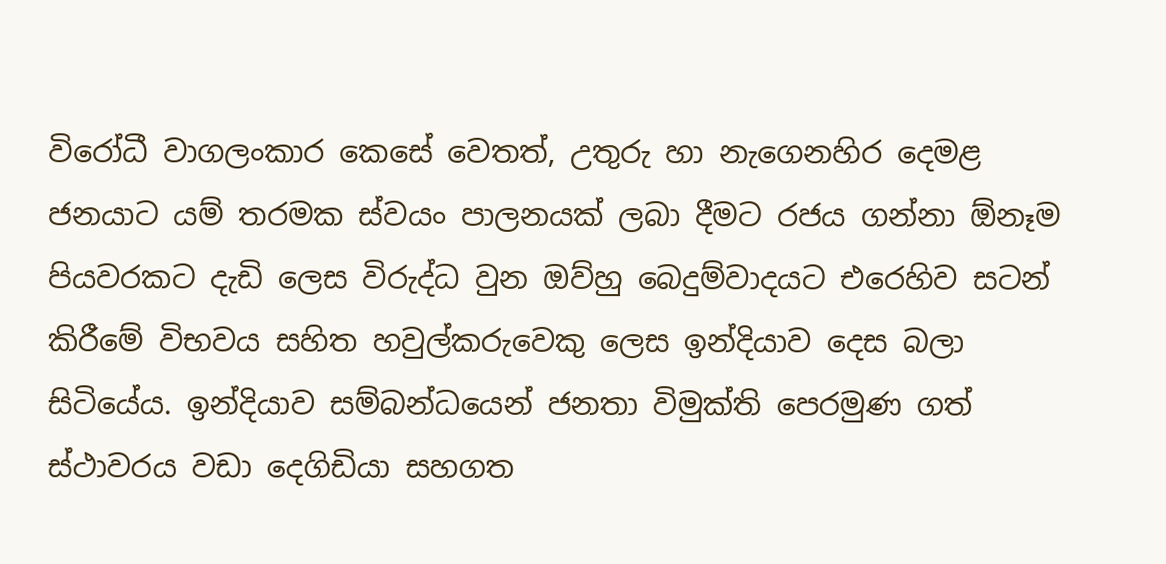විරෝධී වාගලංකාර කෙසේ වෙතත්, උතුරු හා නැගෙනහිර දෙමළ ජනයාට යම් තරමක ස්වයං පාලනයක් ලබා දීමට රජය ගන්නා ඕනෑම පියවරකට දැඩි ලෙස විරුද්ධ වුන ඔව්හු බෙදුම්වාදයට එරෙහිව සටන් කිරීමේ විභවය සහිත හවුල්කරුවෙකු ලෙස ඉන්දියාව දෙස බලා සිටියේය. ඉන්දියාව සම්බන්ධයෙන් ජනතා විමුක්ති පෙරමුණ ගත් ස්ථාවරය වඩා දෙගිඩියා සහගත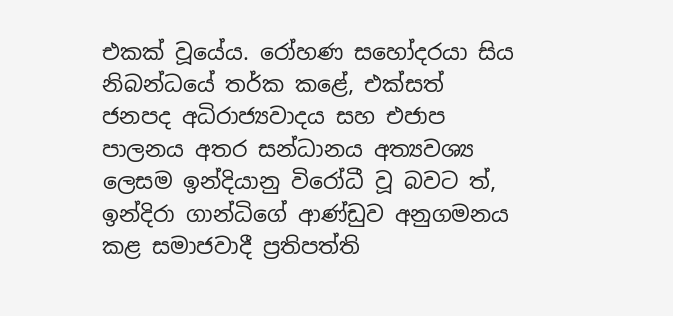එකක් වූයේය. රෝහණ සහෝදරයා සිය නිබන්ධයේ තර්ක කළේ, එක්සත් ජනපද අධිරාජ්‍යවාදය සහ එජාප පාලනය අතර සන්ධානය අත්‍යවශ්‍ය ලෙසම ඉන්දියානු විරෝධී වූ බවට ත්, ඉන්දිරා ගාන්ධිගේ ආණ්ඩුව අනුගමනය කළ සමාජවාදී ප්‍රතිපත්ති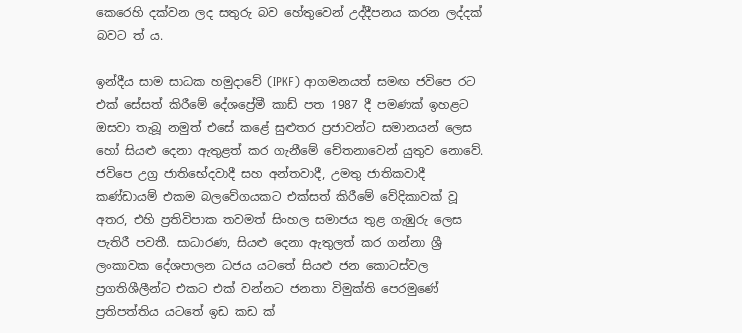කෙරෙහි දක්වන ලද සතුරු බව හේතුවෙන් උද්දීපනය කරන ලද්දක් බවට ත් ය.

ඉන්දීය සාම සාධක හමුදාවේ (IPKF) ආගමනයත් සමඟ ජවිපෙ රට එක් සේසත් කිරීමේ දේශප්‍රේමී කාඩ් පත 1987 දී පමණක් ඉහළට ඔසවා තැබූ නමුත් එසේ කළේ සුළුතර ප්‍රජාවන්ට සමානයන් ලෙස හෝ සියළු දෙනා ඇතුළත් කර ගැනීමේ චේතනාවෙන් යුතුව නොවේ. ජවිපෙ උග්‍ර ජාතිභේදවාදී සහ අන්තවාදී, උමතු ජාතිකවාදී කණ්ඩායම් එකම බලවේගයකට එක්සත් කිරීමේ වේදිකාවක් වූ අතර, එහි ප්‍රතිවිපාක තවමත් සිංහල සමාජය තුළ ගැඹුරු ලෙස පැතිරී පවතී. සාධාරණ, සියළු දෙනා ඇතුලත් කර ගන්නා ශ්‍රී ලංකාවක දේශපාලන ධජය යටතේ සියළු ජන කොටස්වල ප්‍රගතිශීලීන්ට එකට එක් වන්නට ජනතා විමුක්ති පෙරමුණේ ප්‍රතිපත්තිය යටතේ ඉඩ කඩ ක්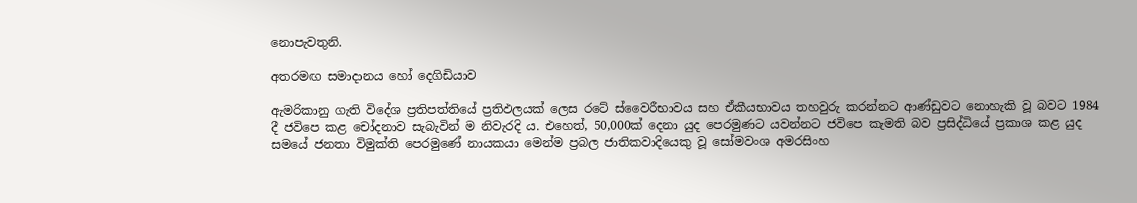නොපැවතුනි.

අතරමඟ සමාදානය හෝ දෙගිඩියාව

ඇමරිකානු ගැති විදේශ ප්‍රතිපත්තියේ ප්‍රතිඵලයක් ලෙස රටේ ස්වෛරීභාවය සහ ඒකීයභාවය තහවුරු කරන්නට ආණ්ඩුවට නොහැකි වූ බවට 1984 දී ජවිපෙ කළ චෝදනාව සැබැවින් ම නිවැරදි ය. එහෙත්, 50,000ක් දෙනා යුද පෙරමුණට යවන්නට ජවිපෙ කැමති බව ප්‍රසිද්ධියේ ප්‍රකාශ කළ යුද සමයේ ජනතා විමුක්ති පෙරමුණේ නායකයා මෙන්ම ප්‍රබල ජාතිකවාදියෙකු වූ සෝමවංශ අමරසිංහ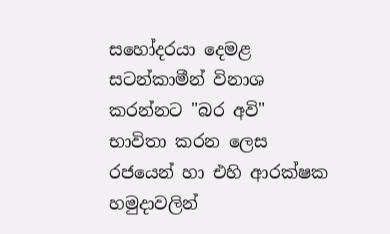සහෝදරයා දෙමළ සටන්කාමීන් විනාශ කරන්නට "බර අවි" භාවිතා කරන ලෙස රජයෙන් හා එහි ආරක්ෂක හමුදාවලින්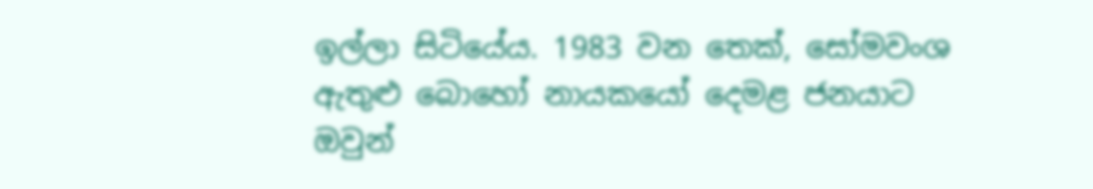ඉල්ලා සිටියේය. 1983 වන තෙක්, සෝමවංශ ඇතුළු බොහෝ නායකයෝ දෙමළ ජනයාට ඔවුන්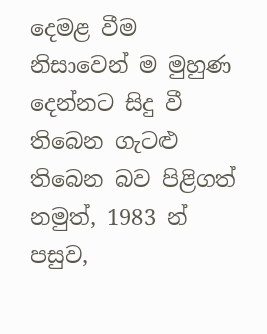දෙමළ වීම නිසාවෙන් ම මුහුණ දෙන්නට සිදු වී තිබෙන ගැට‍ළු තිබෙන බව පිළිගත් නමුත්, 1983 න් පසුව,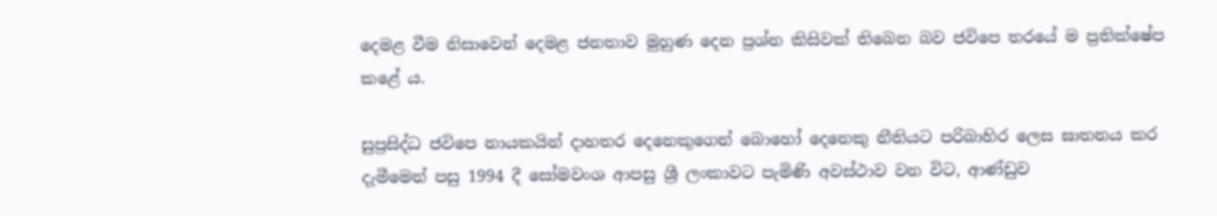දෙමළ වීම නිසාවෙන් දෙමළ ජනතාව මුහුණ දෙන ප්‍රශ්න කිසිවක් තිබෙන බව ජවිපෙ තරයේ ම ප්‍රතික්ෂේප කළේ ය.

සුප්‍රසිද්ධ ජවිපෙ නායකයින් දාහතර දෙනෙකුගෙන් බොහෝ දෙනෙකු නීතියට පරිබාහිර ලෙස ඝාතනය කර දැමීමෙන් පසු 1994 දී සෝමවංශ ආපසු ශ්‍රී ලංකාවට පැමිණි අවස්ථාව වන විට, ආණ්ඩුව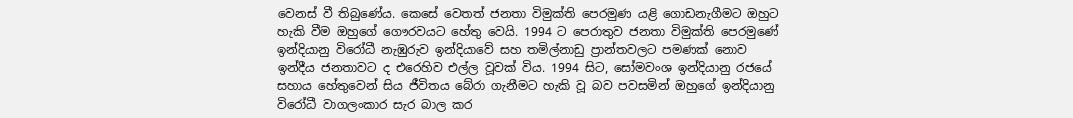වෙනස් වී තිබුණේය. කෙසේ වෙතත් ජනතා විමුක්ති පෙරමුණ යළි ගොඩනැගීමට ඔහුට හැකි වීම ඔහුගේ ගෞරවයට හේතු වෙයි. 1994 ට පෙරාතුව ජනතා විමුක්ති පෙරමුණේ ඉන්දියානු විරෝධී නැඹුරුව ඉන්දියාවේ සහ තමිල්නාඩු ප්‍රාන්තවලට පමණක් නොව ඉන්දීය ජනතාවට ද එරෙහිව එල්ල වූවක් විය. 1994 සිට, සෝමවංශ ඉන්දියානු රජයේ සහාය හේතුවෙන් සිය ජීවිතය බේරා ගැනීමට හැකි වූ බව පවසමින් ඔහුගේ ඉන්දියානු විරෝධී වාගලංකාර සැර බාල කර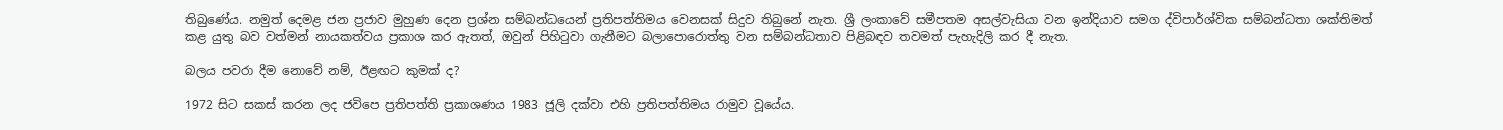තිබුණේය. නමුත් දෙමළ ජන ප්‍රජාව මුහුණ දෙන ප්‍රශ්න සම්බන්ධයෙන් ප්‍රතිපත්තිමය වෙනසක් සිදුව තිබුනේ නැත. ශ්‍රී ලංකාවේ සමීපතම අසල්වැසියා වන ඉන්දියාව සමග ද්විපාර්ශ්වික සම්බන්ධතා ශක්තිමත් කළ යුතු බව වත්මන් නායකත්වය ප්‍රකාශ කර ඇතත්, ඔවුන් පිහිටුවා ගැනීමට බලාපොරොත්තු වන සම්බන්ධතාව පිළිබඳව තවමත් පැහැදිලි කර දී නැත.

බලය පවරා දීම නොවේ නම්, ඊළඟට කුමක් ද?

1972 සිට සකස් කරන ලද ජවිපෙ ප්‍රතිපත්ති ප්‍රකාශණය 1983 ජූලි දක්වා එහි ප්‍රතිපත්තිමය රාමුව වූයේය.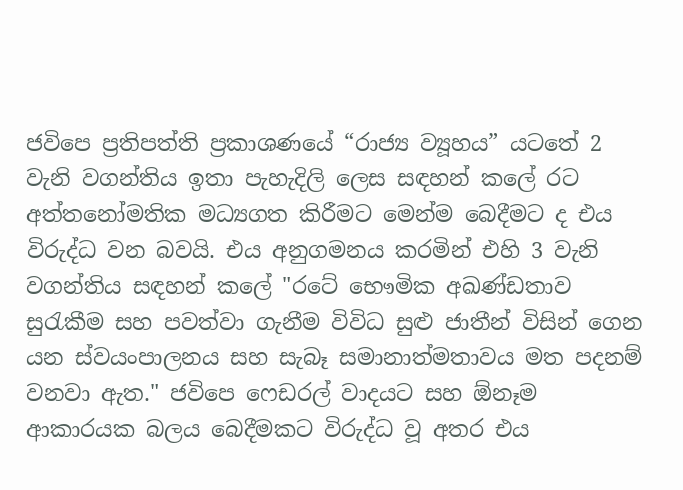ජවිපෙ ප්‍රතිපත්ති ප්‍රකාශණයේ “රාජ්‍ය ව්‍යූහය” යටතේ 2 වැනි වගන්තිය ඉතා පැහැදිලි ලෙස සඳහන් කලේ රට අත්තනෝමතික මධ්‍යගත කිරීමට මෙන්ම බෙදීමට ද එය විරුද්ධ වන බවයි. එය අනුගමනය කරමින් එහි 3 වැනි වගන්තිය සඳහන් කලේ "රටේ භෞමික අඛණ්ඩතාව සුරැකීම සහ පවත්වා ගැනීම විවිධ සුළු ජාතීන් විසින් ගෙන යන ස්වයංපාලනය සහ සැබෑ සමානාත්මතාවය මත පදනම් වනවා ඇත." ජවිපෙ ෆෙඩරල් වාදයට සහ ඕනෑම ආකාරයක බලය බෙදීමකට විරුද්ධ වූ අතර එය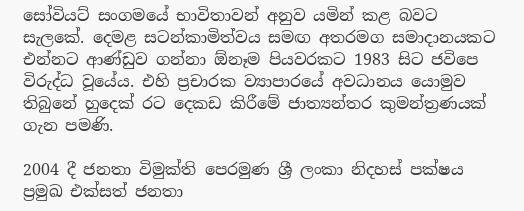සෝවියට් සංගමයේ භාවිතාවන් අනුව යමින් කළ බවට සැලකේ. දෙමළ සටන්කාමිත්වය සමඟ අතරමග සමාදානයකට එන්නට ආණ්ඩුව ගන්නා ඕනෑම පියවරකට 1983 සිට ජවිපෙ විරුද්ධ වූයේය. එහි ප්‍රචාරක ව්‍යාපාරයේ අවධානය යොමුව තිබුනේ හුදෙක් රට දෙකඩ කිරීමේ ජාත්‍යන්තර කුමන්ත්‍රණයක් ගැන පමණි.

2004 දී ජනතා විමුක්ති පෙරමුණ ශ්‍රී ලංකා නිදහස් පක්ෂය ප්‍රමුඛ එක්සත් ජනතා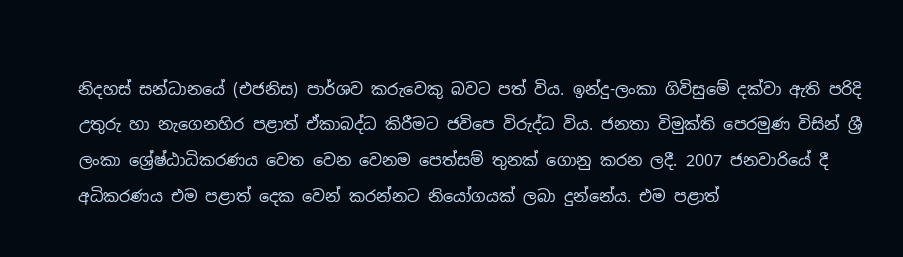නිදහස් සන්ධානයේ (එජනිස) පාර්ශව කරුවෙකු බවට පත් විය. ඉන්දු-ලංකා ගිවිසුමේ දක්වා ඇති පරිදි උතුරු හා නැගෙනහිර පළාත් ඒකාබද්ධ කිරීමට ජවිපෙ විරුද්ධ විය. ජනතා විමුක්ති පෙරමුණ විසින් ශ්‍රී ලංකා ශ්‍රේෂ්ඨාධිකරණය වෙත වෙන වෙනම පෙත්සම් තුනක් ගොනු කරන ලදී. 2007 ජනවාරියේ දී අධිකරණය එම පළාත් දෙක වෙන් කරන්නට නියෝගයක් ලබා දුන්නේය. එම පළාත්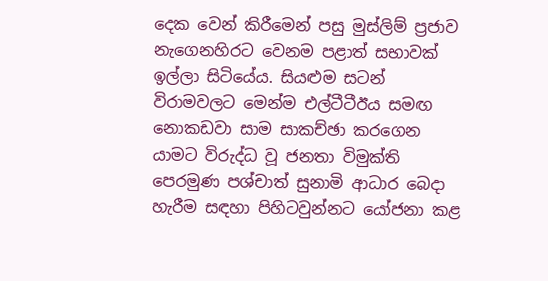දෙක වෙන් කිරීමෙන් පසු මුස්ලිම් ප්‍රජාව නැගෙනහිරට වෙනම පළාත් සභාවක් ඉල්ලා සිටියේය. සියළුම සටන් විරාමවලට මෙන්ම එල්ටීටීඊය සමඟ නොකඩවා සාම සාකච්ඡා කරගෙන යාමට විරුද්ධ වූ ජනතා විමුක්ති පෙරමුණ පශ්චාත් සුනාමි ආධාර බෙදා හැරීම සඳහා පිහිටවුන්නට යෝජනා කළ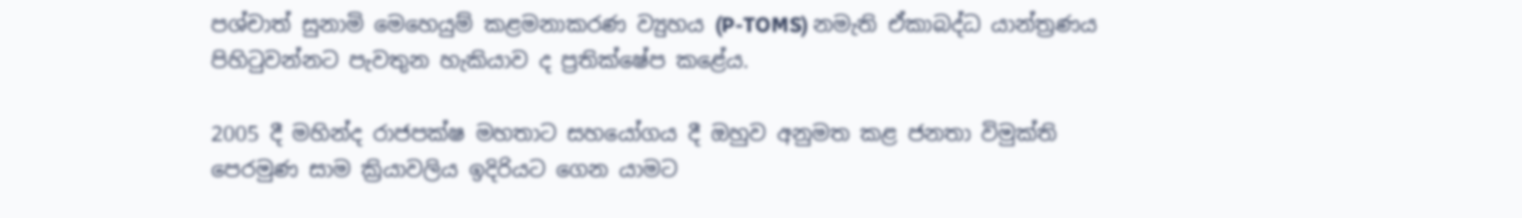පශ්චාත් සුනාමි මෙහෙයුම් කළමනාකරණ ව්‍යුහය (P-TOMS) නමැති ඒකාබද්ධ යාන්ත්‍රණය පිහිටුවන්නට පැවතුන හැකියාව ද ප්‍රතික්ෂේප කළේය.

2005 දී මහින්ද රාජපක්ෂ මහතාට සහයෝගය දී ඔහුව අනුමත කළ ජනතා විමුක්ති පෙරමුණ සාම ක්‍රියාවලිය ඉදිරියට ගෙන යාමට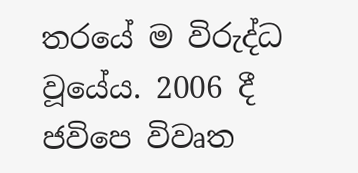තරයේ ම විරුද්ධ වූයේය. 2006 දී ජවිපෙ විවෘත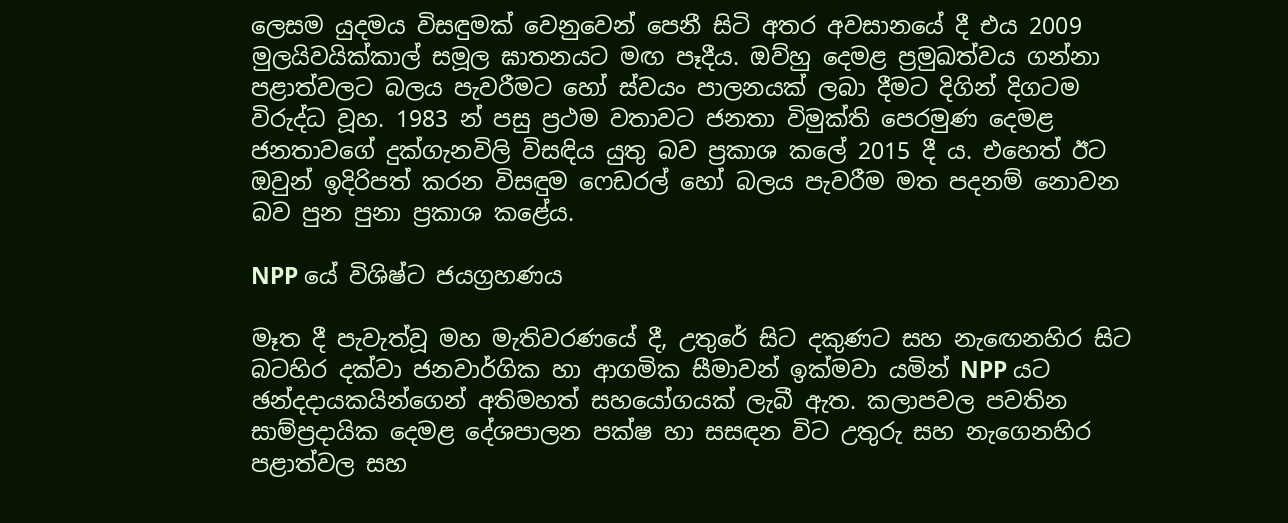ලෙසම යුදමය විසඳුමක් වෙනුවෙන් පෙනී සිටි අතර අවසානයේ දී එය 2009 මුලයිවයික්කාල් සමූල ඝාතනයට මඟ පෑදීය. ඔව්හු දෙමළ ප්‍රමුඛත්වය ගන්නා පළාත්වලට බලය පැවරීමට හෝ ස්වයං පාලනයක් ලබා දීමට දිගින් දිගටම විරුද්ධ වූහ. 1983 න් පසු ප්‍රථම වතාවට ජනතා විමුක්ති පෙරමුණ දෙමළ ජනතාවගේ දුක්ගැනවිලි විසඳිය යුතු බව ප්‍රකාශ කලේ 2015 දී ය. එහෙත් ඊට ඔවුන් ඉදිරිපත් කරන විසඳුම ෆෙඩරල් හෝ බලය පැවරීම මත පදනම් නොවන බව පුන පුනා ප්‍රකාශ කළේය.

NPP යේ විශිෂ්ට ජයග්‍රහණය

මෑත දී පැවැත්වූ මහ මැතිවරණයේ දී, උතුරේ සිට දකුණට සහ නැඟෙනහිර සිට බටහිර දක්වා ජනවාර්ගික හා ආගමික සීමාවන් ඉක්මවා යමින් NPP යට ඡන්දදායකයින්ගෙන් අතිමහත් සහයෝගයක් ලැබී ඇත. කලාපවල පවතින සාම්ප්‍රදායික දෙමළ දේශපාලන පක්ෂ හා සසඳන විට උතුරු සහ නැගෙනහිර පළාත්වල සහ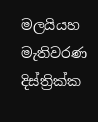මලයියහ මැතිවරණ දිස්ත්‍රික්ක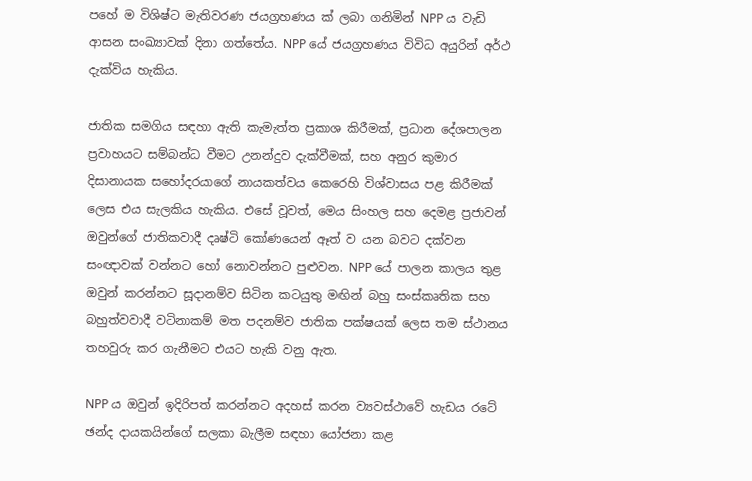පහේ ම විශිෂ්ට මැතිවරණ ජයග්‍රහණය ක් ලබා ගනිමින් NPP ය වැඩි ආසන සංඛ්‍යාවක් දිනා ගත්තේය. NPP යේ ජයග්‍රහණය විවිධ අයුරින් අර්ථ දැක්විය හැකිය.

ජාතික සමගිය සඳහා ඇති කැමැත්ත ප්‍රකාශ කිරීමක්, ප්‍රධාන දේශපාලන ප්‍රවාහයට සම්බන්ධ වීමට උනන්දුව දැක්වීමක්, සහ අනුර කුමාර දිසානායක සහෝදරයාගේ නායකත්වය කෙරෙහි විශ්වාසය පළ කිරීමක් ලෙස එය සැලකිය හැකිය. එසේ වූවත්, මෙය සිංහල සහ දෙමළ ප්‍රජාවන් ඔවුන්ගේ ජාතිකවාදී දෘෂ්ටි කෝණයෙන් ඈත් ව යන බවට දක්වන සංඥාවක් වන්නට හෝ නොවන්නට පුළුවන. NPP යේ පාලන කාලය තුළ ඔවුන් කරන්නට සූදානම්ව සිටින කටයුතු මඟින් බහු සංස්කෘතික සහ බහුත්වවාදී වටිනාකම් මත පදනම්ව ජාතික පක්ෂයක් ලෙස තම ස්ථානය තහවුරු කර ගැනීමට එයට හැකි වනු ඇත.

NPP ය ඔවුන් ඉදිරිපත් කරන්නට අදහස් කරන ව්‍යවස්ථාවේ හැඩය රටේ ඡන්ද දායකයින්ගේ සලකා බැලීම සඳහා යෝජනා කළ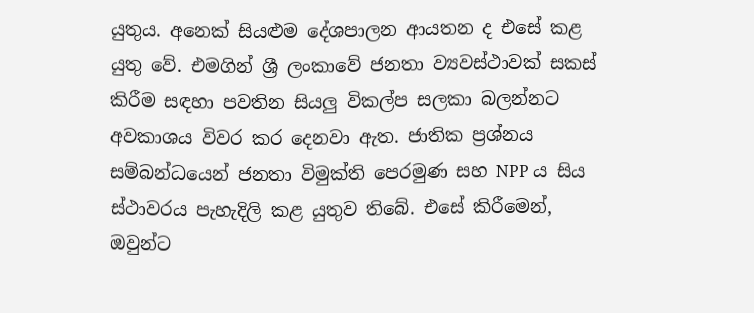යුතුය. අනෙක් සියළුම දේශපාලන ආයතන ද එසේ කළ යුතු වේ. එමගින් ශ්‍රී ලංකාවේ ජනතා ව්‍යවස්ථාවක් සකස් කිරීම සඳහා පවතින සියලු විකල්ප සලකා බලන්නට අවකාශය විවර කර දෙනවා ඇත. ජාතික ප්‍රශ්නය සම්බන්ධයෙන් ජනතා විමුක්ති පෙරමුණ සහ NPP ය සිය ස්ථාවරය පැහැදිලි කළ යුතුව තිබේ. එසේ කිරීමෙන්, ඔවුන්ට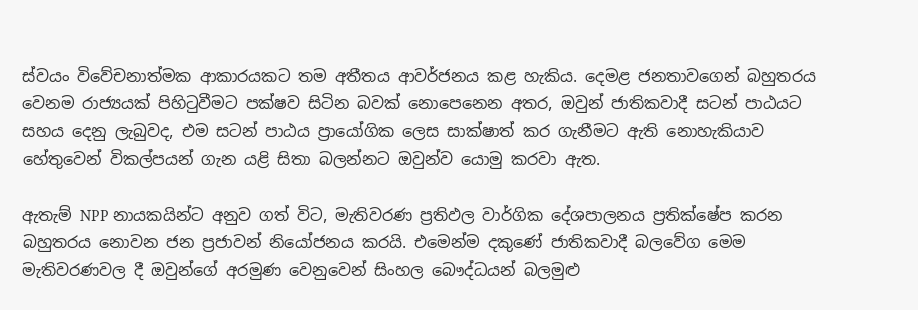ස්වයං විවේචනාත්මක ආකාරයකට තම අතීතය ආවර්ජනය කළ හැකිය. දෙමළ ජනතාවගෙන් බහුතරය වෙනම රාජ්‍යයක් පිහිටුවීමට පක්ෂව සිටින බවක් නොපෙනෙන අතර, ඔවුන් ජාතිකවාදී සටන් පාඨයට සහය දෙනු ලැබුවද, එම සටන් පාඨය ප්‍රායෝගික ලෙස සාක්ෂාත් කර ගැනීමට ඇති නොහැකියාව හේතුවෙන් විකල්පයන් ගැන යළි සිතා බලන්නට ඔවුන්ව යොමු කරවා ඇත.

ඇතැම් NPP නායකයින්ට අනුව ගත් විට, මැතිවරණ ප්‍රතිඵල වාර්ගික දේශපාලනය ප්‍රතික්ෂේප කරන බහුතරය නොවන ජන ප්‍රජාවන් නියෝජනය කරයි. එමෙන්ම දකුණේ ජාතිකවාදී බලවේග මෙම මැතිවරණවල දී ඔවුන්ගේ අරමුණ වෙනුවෙන් සිංහල බෞද්ධයන් බලමුළු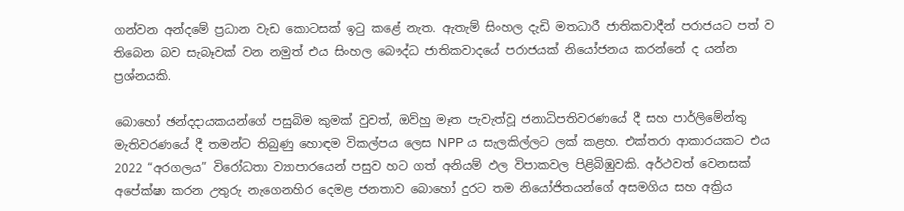ගන්වන අන්දමේ ප්‍රධාන වැඩ කොටසක් ඉටු කළේ නැත. ඇතැම් සිංහල දැඩි මතධාරී ජාතිකවාදීන් පරාජයට පත් ව තිබෙන බව සැබෑවක් වන නමුත් එය සිංහල බෞද්ධ ජාතිකවාදයේ පරාජයක් නියෝජනය කරන්නේ ද යන්න ප්‍රශ්නයකි.

බොහෝ ඡන්දදායකයන්ගේ පසුබිම කුමක් වුවත්, ඔව්හු මෑත පැවැත්වූ ජනාධිපතිවරණයේ දී සහ පාර්ලිමේන්තු මැතිවරණයේ දී තමන්ට තිබුණු හොඳම විකල්පය ලෙස NPP ය සැලකිල්ලට ලක් කළහ. එක්තරා ආකාරයකට එය 2022 “අරගලය” විරෝධතා ව්‍යාපාරයෙන් පසුව හට ගත් අනියම් ඵල විපාකවල පිළිබිඹුවකි. අර්ථවත් වෙනසක් අපේක්ෂා කරන උතුරු නැගෙනහිර දෙමළ ජනතාව බොහෝ දුරට තම නියෝජිතයන්ගේ අසමගිය සහ අක්‍රිය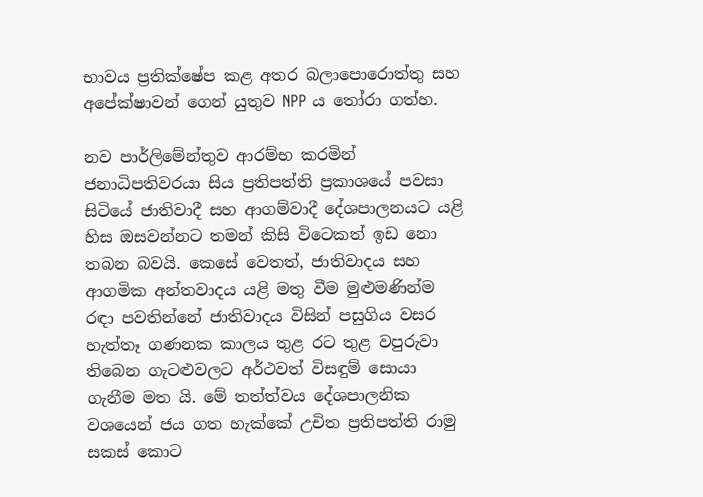භාවය ප්‍රතික්ෂේප කළ අතර බලාපොරොත්තු සහ අපේක්ෂාවන් ගෙන් යුතුව NPP ය තෝරා ගත්හ.

නව පාර්ලිමේන්තුව ආරම්භ කරමින් ජනාධිපතිවරයා සිය ප්‍රතිපත්ති ප්‍රකාශයේ පවසා සිටියේ ජාතිවාදී සහ ආගම්වාදී දේශපාලනයට යළි හිස ඔසවන්නට තමන් කිසි විටෙකත් ඉඩ නො තබන බවයි. කෙසේ වෙතත්, ජාතිවාදය සහ ආගමික අන්තවාදය යළි මතු වීම මුළුමණින්ම රඳා පවතින්නේ ජාතිවාදය විසින් පසුගිය වසර හැත්තෑ ගණනක කාලය තුළ රට තුළ වපුරුවා තිබෙන ගැට‍ළුවලට අර්ථවත් විසඳුම් සොයා ගැනීම මත යි. මේ තත්ත්වය දේශපාලනික වශයෙන් ජය ගත හැක්කේ උචිත ප්‍රතිපත්ති රාමු සකස් කොට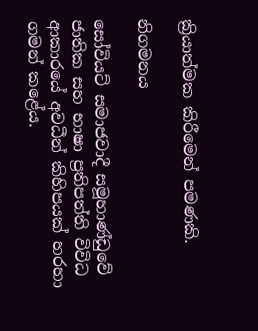ක්‍රියාත්මක කිරීමෙන් පමණකි.

නිගමනය

සෝවියට් සමාජවාදී සමූහාණ්ඩුවේ ජාතික සහ භාෂා ප්‍රතිපත්ති විවිධ ආකාරයේ අවධීන් කිහිපයක් හරහා ගමන් කළේය.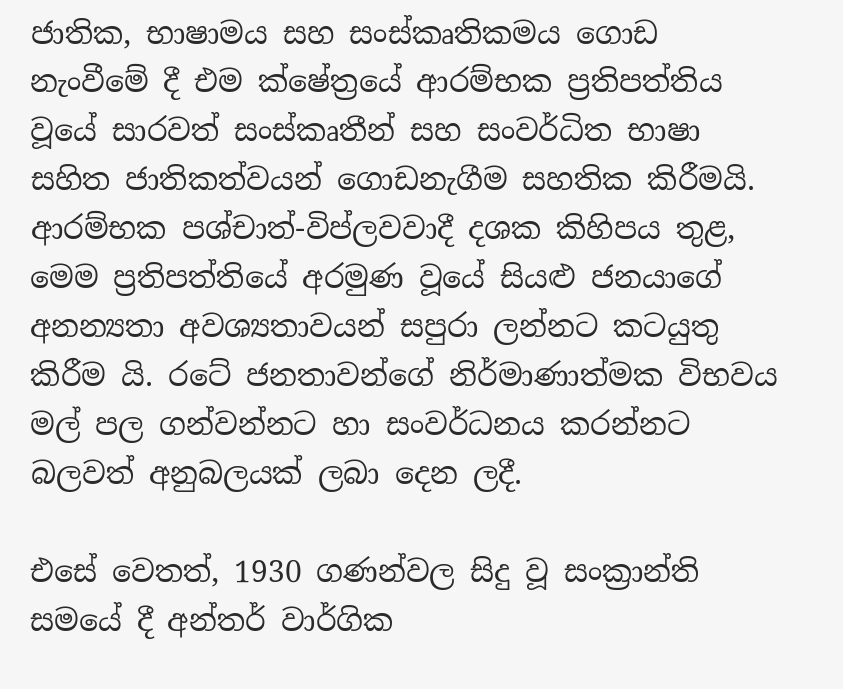ජාතික, භාෂාමය සහ සංස්කෘතිකමය ගොඩ නැංවීමේ දී එම ක්ෂේත්‍රයේ ආරම්භක ප්‍රතිපත්තිය වූයේ සාරවත් සංස්කෘතීන් සහ සංවර්ධිත භාෂා සහිත ජාතිකත්වයන් ගොඩනැගීම සහතික කිරීමයි. ආරම්භක පශ්චාත්-විප්ලවවාදී දශක කිහිපය තුළ, මෙම ප්‍රතිපත්තියේ අරමුණ වූයේ සියළු ජනයාගේ අනන්‍යතා අවශ්‍යතාවයන් සපුරා ලන්නට කටයුතු කිරීම යි. රටේ ජනතාවන්ගේ නිර්මාණාත්මක විභවය මල් පල ගන්වන්නට හා සංවර්ධනය කරන්නට බලවත් අනුබලයක් ලබා දෙන ලදී.

එසේ වෙතත්, 1930 ගණන්වල සිදු වූ සංක්‍රාන්ති සමයේ දී අන්තර් වාර්ගික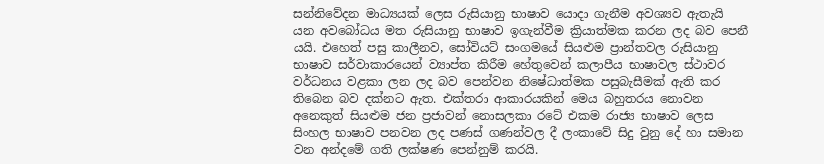සන්නිවේදන මාධ්‍යයක් ලෙස රුසියානු භාෂාව යොදා ගැනීම අවශ්‍යව ඇතැයි යන අවබෝධය මත රුසියානු භාෂාව ඉගැන්වීම ක්‍රියාත්මක කරන ලද බව පෙනී යයි. එහෙත් පසු කාලීනව, සෝවියට් සංගමයේ සියළුම ප්‍රාන්තවල රුසියානු භාෂාව සර්වාකාරයෙන් ව්‍යාප්ත කිරීම හේතුවෙන් කලාපීය භාෂාවල ස්ථාවර වර්ධනය වළකා ලන ලද බව පෙන්වන නිෂේධාත්මක පසුබැසීමක් ඇති කර තිබෙන බව දක්නට ඇත. එක්තරා ආකාරයකින් මෙය බහුතරය නොවන අනෙකුත් සියළුම ජන ප්‍රජාවන් නොසලකා රටේ එකම රාජ්‍ය භාෂාව ලෙස සිංහල භාෂාව පනවන ලද පණස් ගණන්වල දී ලංකාවේ සිදු වුනු දේ හා සමාන වන අන්දමේ ගති ලක්ෂණ පෙන්නුම් කරයි.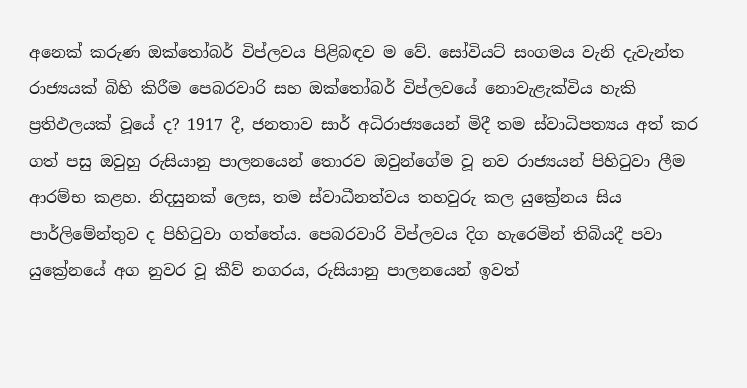අනෙක් කරුණ ඔක්තෝබර් විප්ලවය පිළිබඳව ම වේ. සෝවියට් සංගමය වැනි දැවැන්ත රාජ්‍යයක් බිහි කිරීම පෙබරවාරි සහ ඔක්තෝබර් විප්ලවයේ නොවැළැක්විය හැකි ප්‍රතිඵලයක් වූයේ ද? 1917 දී, ජනතාව සාර් අධිරාජ්‍යයෙන් මිදී තම ස්වාධිපත්‍යය අත් කර ගත් පසු ඔවුහු රුසියානු පාලනයෙන් තොරව ඔවුන්ගේම වූ නව රාජ්‍යයන් පිහිටුවා ලීම ආරම්භ කළහ. නිදසුනක් ලෙස, තම ස්වාධීනත්වය තහවුරු කල යුක්‍රේනය සිය පාර්ලිමේන්තුව ද පිහිටුවා ගත්තේය. පෙබරවාරි විප්ලවය දිග හැරෙමින් තිබියදී පවා යුක්‍රේනයේ අග නුවර වූ කීව් නගරය, රුසියානු පාලනයෙන් ඉවත්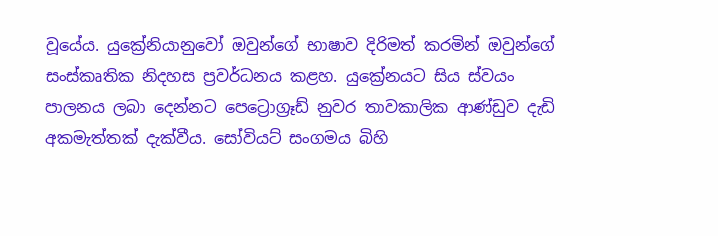වූයේය. යුක්‍රේනියානුවෝ ඔවුන්ගේ භාෂාව දිරිමත් කරමින් ඔවුන්ගේ සංස්කෘතික නිදහස ප්‍රවර්ධනය කළහ. යුක්‍රේනයට සිය ස්වයං පාලනය ලබා දෙන්නට පෙට්‍රොග්‍රෑඩ් නුවර තාවකාලික ආණ්ඩුව දැඩි අකමැත්තක් දැක්වීය. සෝවියට් සංගමය බිහි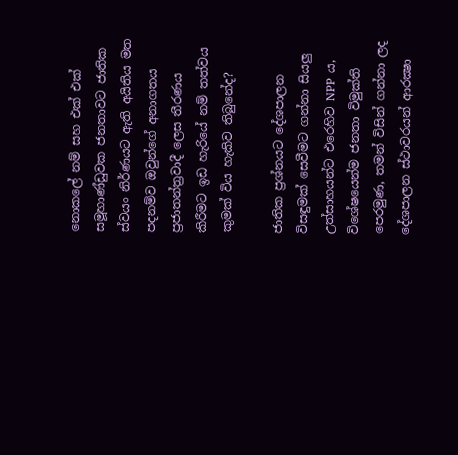නොකලේ නම් සහ එක් එක් සමූහාණ්ඩුවක ජනතාවට ජාතික ස්වයං නිර්ණයට ඇති අයිතිය මත පදනම්ව ඔවුන්ගේ අනාගතය ප්‍රජාතන්ත්‍රවාදී ලෙස තීරණය කිරීමට ඉඩ හැරියේ නම් තත්වය කුමක් විය හැකිව තිබුනේද?

ජාතික ප්‍රශ්නයට දේශපාලන විසඳුමක් සෙවීමට ගන්නා සියලු උත්සාහයන්ට එරෙහිව NPP ය, විශේෂයෙන්ම ජනතා විමුක්ති පෙරමුණ, තමන් විසින් ගන්නා ලද දේශපාලන ස්ථාවරයන් ආරක්‍ෂා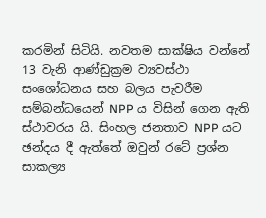කරමින් සිටියි. නවතම සාක්ෂිය වන්නේ 13 වැනි ආණ්ඩුක්‍රම ව්‍යවස්ථා සංශෝධනය සහ බලය පැවරීම සම්බන්ධයෙන් NPP ය විසින් ගෙන ඇති ස්ථාවරය යි. සිංහල ජනතාව NPP යට ඡන්දය දී ඇත්තේ ඔවුන් රටේ ප්‍රශ්න සාකල්‍ය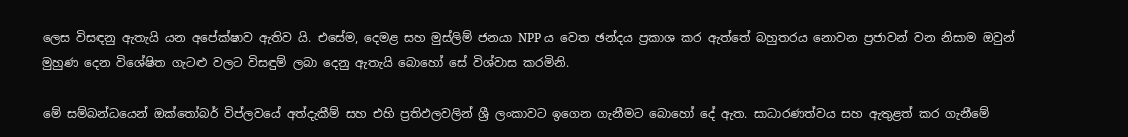ලෙස විසඳනු ඇතැයි යන අපේක්ෂාව ඇතිව යි. එසේම, දෙමළ සහ මුස්ලිම් ජනයා NPP ය වෙත ඡන්දය ප්‍රකාශ කර ඇත්තේ බහුතරය නොවන ප්‍රජාවන් වන නිසාම ඔවුන් මුහුණ දෙන විශේෂිත ගැට‍ළු වලට විසඳුම් ලබා දෙනු ඇතැයි බොහෝ සේ විශ්වාස කරමිනි.

මේ සම්බන්ධයෙන් ඔක්තෝබර් විප්ලවයේ අත්දැකීම් සහ එහි ප්‍රතිඵලවලින් ශ්‍රී ලංකාවට ඉගෙන ගැනීමට බොහෝ දේ ඇත. සාධාරණත්වය සහ ඇතුළත් කර ගැනීමේ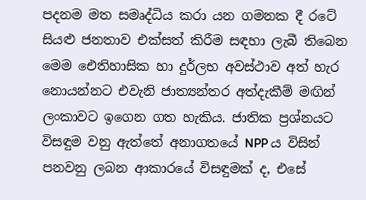පදනම මත සමෘද්ධිය කරා යන ගමනක දී රටේ සියළු ජනතාව එක්සත් කිරීම සඳහා ලැබී තිබෙන මෙම ඓතිහාසික හා දුර්ලභ අවස්ථාව අත් හැර නොයන්නට එවැනි ජාත්‍යන්තර අත්දැකීම් මඟින් ලංකාවට ඉගෙන ගත හැකිය. ජාතික ප්‍රශ්නයට විසඳුම වනු ඇත්තේ අනාගතයේ NPP ය විසින් පනවනු ලබන ආකාරයේ විසඳුමක් ද, එසේ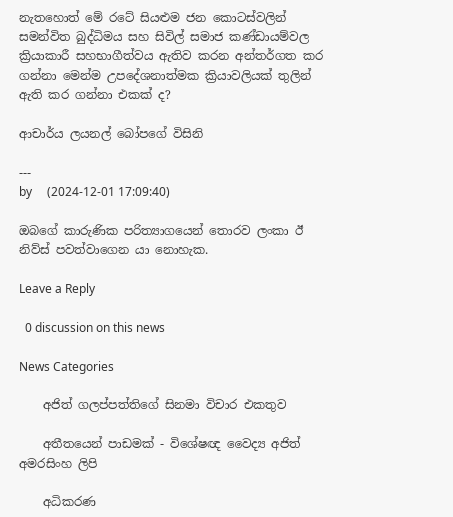නැතහොත් මේ රටේ සියළුම ජන කොටස්වලින් සමන්විත බුද්ධිමය සහ සිවිල් සමාජ කණ්ඩායම්වල ක්‍රියාකාරී සහභාගීත්වය ඇතිව කරන අන්තර්ගත කර ගන්නා මෙන්ම උපදේශනාත්මක ක්‍රියාවලියක් තුලින් ඇති කර ගන්නා එකක් ද?

ආචාර්ය ලයනල් බෝපගේ විසිනි

---
by     (2024-12-01 17:09:40)

ඔබගේ කාරුණික පරිත්‍යාගයෙන් තොරව ලංකා ඊ නිව්ස් පවත්වාගෙන යා නොහැක.

Leave a Reply

  0 discussion on this news

News Categories

    අජිත් ගලප්පත්තිගේ සිනමා විචාර එකතුව

    අතීතයෙන් පාඩමක් - විශේෂඥ වෛද්‍ය අජිත් අමරසිංහ ලිපි

    අධිකරණ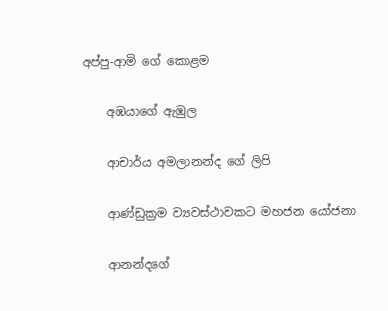අප්පු-ආමි ගේ ‌කොළම

    අඹයාගේ ඇඹුල

    ආචාර්ය අමලානන්ද ‌ගේ ලිපි

    ආණ්ඩුක්‍රම ව්‍යවස්ථාවකට මහජන යෝජනා

    ආනන්දගේ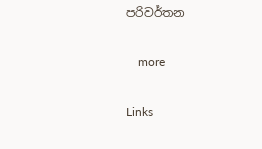පරිවර්තන

    more

Links